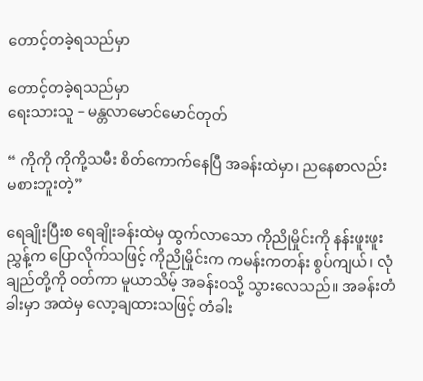တောင့်တခဲ့ရသည်မှာ

တောင့်တခဲ့ရသည်မှာ
ရေးသားသူ – မန္တလာမောင်မောင်တုတ်

“ ကိုကို ကိုကို့သမီး စိတ်ကောက်နေပြီ အခန်းထဲမှာ၊ ညနေစာလည်း မစားဘူးတဲ့”

ရေချိုးပြီးစ ရေချိုးခန်းထဲမှ ထွက်လာသော ကိုညိုမှိုင်းကို နန်းဖူးဖူးညွှန့်က ပြောလိုက်သဖြင့် ကိုညိုမှိုင်းက ကမန်းကတန်း စွပ်ကျယ်၊ လုံချည်တို့ကို ဝတ်ကာ မူယာသိမ့် အခန်းဝသို့ သွားလေသည်။ အခန်းတံခါးမှာ အထဲမှ လော့ချထားသဖြင့် တံခါး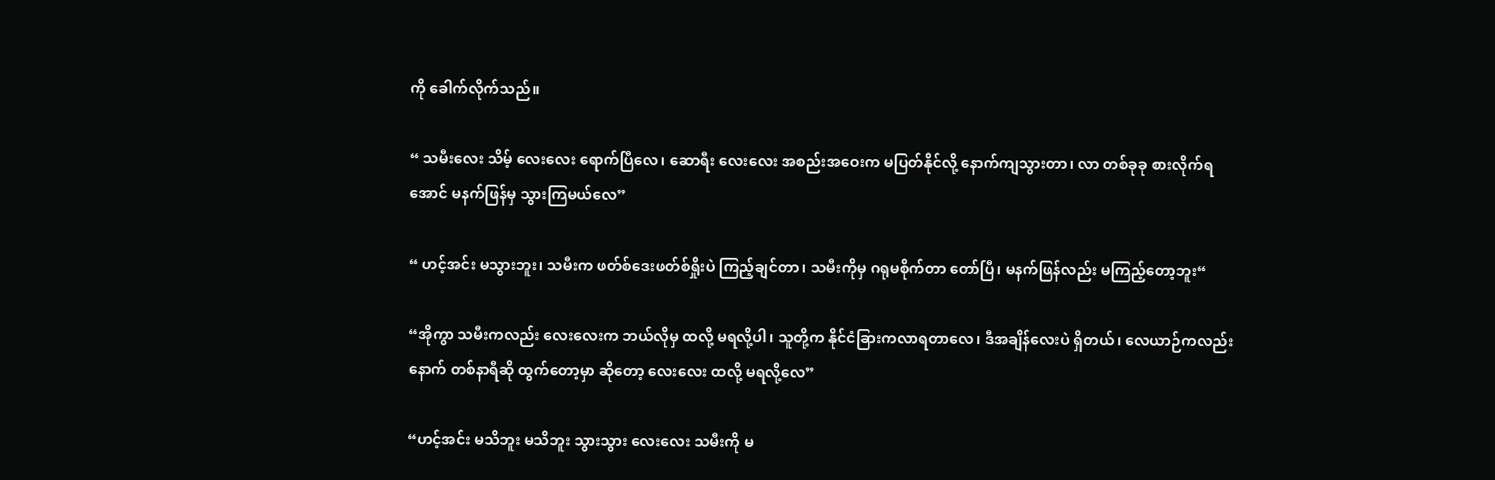ကို ခေါက်လိုက်သည်။

“ သမီးလေး သိမ့် လေးလေး ရောက်ပြီလေ၊ ဆောရီး လေးလေး အစည်းအဝေးက မပြတ်နိုင်လို့ နောက်ကျသွားတာ၊ လာ တစ်ခုခု စားလိုက်ရအောင် မနက်ဖြန်မှ သွားကြမယ်လေ”

“ ဟင့်အင်း မသွားဘူး၊ သမီးက ဖတ်စ်ဒေးဖတ်စ်ရှိုးပဲ ကြည့်ချင်တာ၊ သမီးကိုမှ ဂရုမစိုက်တာ တော်ပြီ၊ မနက်ဖြန်လည်း မကြည့်တော့ဘူး“

“အိုကွာ သမီးကလည်း လေးလေးက ဘယ်လိုမှ ထလို့ မရလို့ပါ၊ သူတို့က နိုင်ငံခြားကလာရတာလေ၊ ဒီအချိန်လေးပဲ ရှိတယ်၊ လေယာဉ်ကလည်း နောက် တစ်နာရီဆို ထွက်တော့မှာ ဆိုတော့ လေးလေး ထလို့ မရလို့လေ”

“ဟင့်အင်း မသိဘူး မသိဘူး သွားသွား လေးလေး သမီးကို မ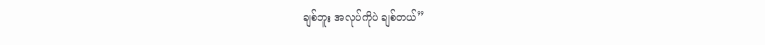ချစ်ဘူး အလုပ်ကိုပဲ ချစ်တယ်”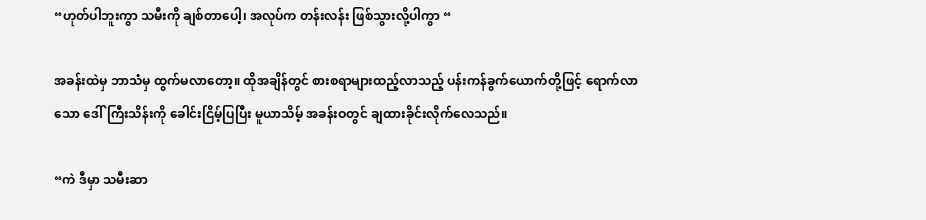“ဟုတ်ပါဘူးကွာ သမီးကို ချစ်တာပေါ့၊ အလုပ်က တန်းလန်း ဖြစ်သွားလို့ပါကွာ “

အခန်းထဲမှ ဘာသံမှ ထွက်မလာတော့။ ထိုအချိန်တွင် စားစရာများထည့်လာသည့် ပန်းကန်ခွက်ယောက်တို့ဖြင့် ရောက်လာသော ဒေါ်ကြီးသိန်းကို ခေါင်းငြိမ့်ပြပြီး မူယာသိမ့် အခန်းဝတွင် ချထားခိုင်းလိုက်လေသည်။

“ကဲ ဒီမှာ သမီးဆာ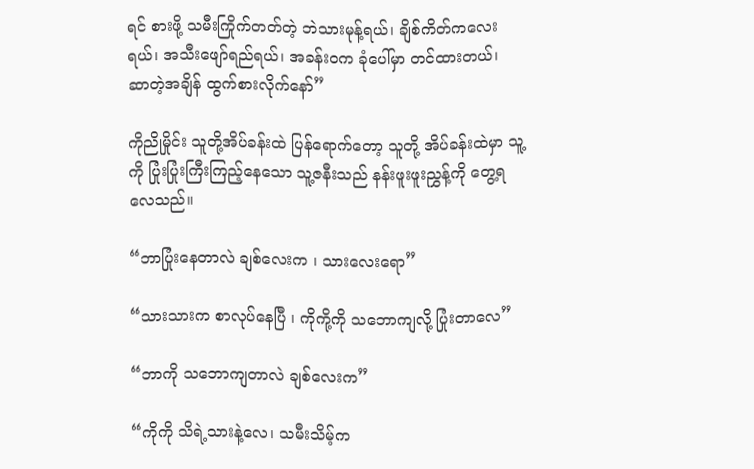ရင် စားဖို့ သမီးကြိုက်တတ်တဲ့ ဘဲသားမုန့်ရယ်၊ ချိစ်ကိတ်ကလေးရယ်၊ အသီးဖျော်ရည်ရယ်၊ အခန်းဝက ခုံပေါ်မှာ တင်ထားတယ်၊ ဆာတဲ့အချိန် ထွက်စားလိုက်နော်”

ကိုညိုမှိုင်း သူတို့အိပ်ခန်းထဲ ပြန်ရောက်တော့ သူတို့ အိပ်ခန်းထဲမှာ သူ့ကို ပြုံးပြုံးကြီးကြည့်နေသော သူ့ဇနီးသည် နန်းဖူးဖူးညွှန့်ကို တွေ့ရလေသည်။

“ဘာပြုံးနေတာလဲ ချစ်လေးက ၊ သားလေးရော”

“သားသားက စာလုပ်နေပြီ ၊ ကိုကို့ကို သဘောကျလို့ ပြုံးတာလေ”

“ဘာကို သဘောကျတာလဲ ချစ်လေးက”

“ကိုကို သိရဲ့သားနဲ့လေ၊ သမီးသိမ့်က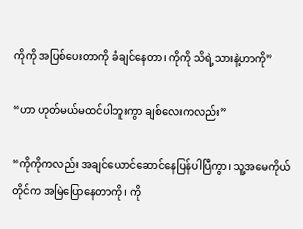ကိုကို အပြစ်ပေးတာကို ခံချင်နေတာ၊ ကိုကို သိရဲ့သားနဲ့ဟာကို”

“ဟာ ဟုတ်မယ်မထင်ပါဘူးကွာ ချစ်လေးကလည်း”

“ကိုကိုကလည်း အချင်ယောင်ဆောင်နေပြန်ပါပြီကွာ၊ သူ့အမေကိုယ်တိုင်က အမြဲပြောနေတာကို၊ ကို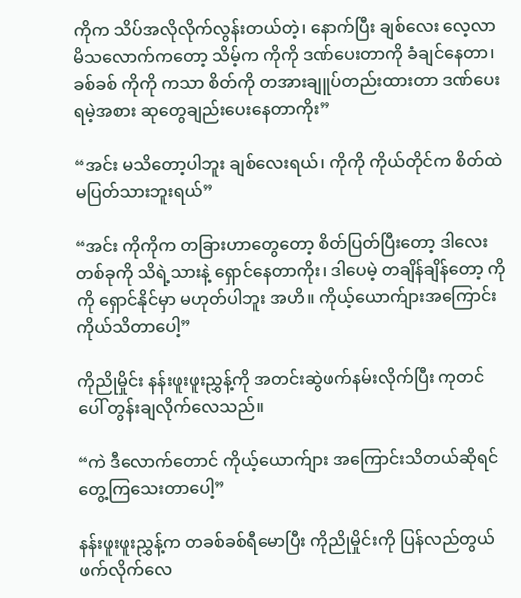ကိုက သိပ်အလိုလိုက်လွန်းတယ်တဲ့၊ နောက်ပြီး ချစ်လေး လေ့လာမိသလောက်ကတော့ သိမ့်က ကိုကို ဒဏ်ပေးတာကို ခံချင်နေတာ၊ ခစ်ခစ် ကိုကို ကသာ စိတ်ကို တအားချူပ်တည်းထားတာ ဒဏ်ပေးရမဲ့အစား ဆုတွေချည်းပေးနေတာကိုး”

“အင်း မသိတော့ပါဘူး ချစ်လေးရယ်၊ ကိုကို ကိုယ်တိုင်က စိတ်ထဲ မပြတ်သားဘူးရယ်”

“အင်း ကိုကိုက တခြားဟာတွေတော့ စိတ်ပြတ်ပြီးတော့ ဒါလေးတစ်ခုကို သိရဲ့သားနဲ့ ရှောင်နေတာကိုး၊ ဒါပေမဲ့ တချိန်ချိန်တော့ ကိုကို ရှောင်နိုင်မှာ မဟုတ်ပါဘူး အဟိ။ ကိုယ့်ယောက်ျားအကြောင်း ကိုယ်သိတာပေါ့”

ကိုညိုမှိုင်း နန်းဖူးဖူးညွှန့်ကို အတင်းဆွဲဖက်နမ်းလိုက်ပြီး ကုတင်ပေါ် တွန်းချလိုက်လေသည်။

“ကဲ ဒီလောက်တောင် ကိုယ့်ယောက်ျား အကြောင်းသိတယ်ဆိုရင် တွေ့ကြသေးတာပေါ့”

နန်းဖူးဖူးညွှန့်က တခစ်ခစ်ရီမောပြီး ကိုညိုမှိုင်းကို ပြန်လည်တွယ်ဖက်လိုက်လေ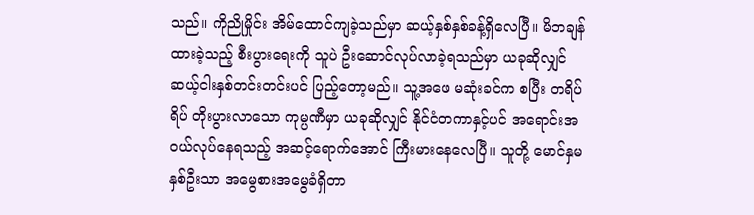သည်။ ကိုညိုမှိုင်း အိမ်ထောင်ကျခဲ့သည်မှာ ဆယ့်နှစ်နှစ်ခန့်ရှိလေပြီ။ မိဘချန်ထားခဲ့သည့် စီးပွားရေးကို သူပဲ ဦးဆောင်လုပ်လာခဲ့ရသည်မှာ ယခုဆိုလျှင် ဆယ့်ငါးနှစ်တင်းတင်းပင် ပြည့်တော့မည်။ သူ့အဖေ မဆုံးခင်က စပြီး တရိပ်ရိပ် တိုးပွားလာသော ကုမ္ပဏီမှာ ယခုဆိုလျှင် နိုင်ငံတကာနှင့်ပင် အရောင်းအဝယ်လုပ်နေရသည့် အဆင့်ရောက်အောင် ကြီးမားနေလေပြီ။ သူတို့ မောင်နှမနှစ်ဦးသာ အမွေစားအမွေခံရှိတာ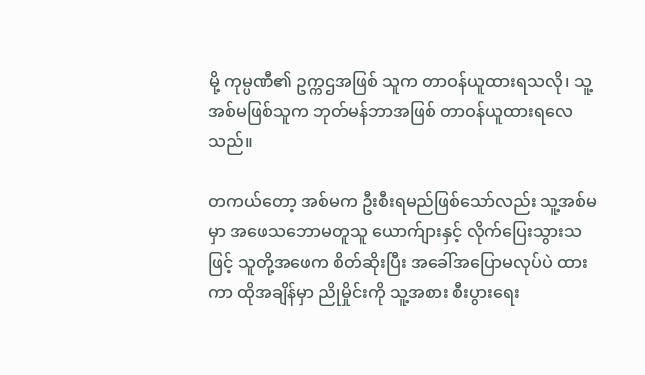မို့ ကုမ္ပဏီ၏ ဥက္ကဌအဖြစ် သူက တာဝန်ယူထားရသလို၊ သူ့အစ်မဖြစ်သူက ဘုတ်မန်ဘာအဖြစ် တာဝန်ယူထားရလေသည်။

တကယ်တော့ အစ်မက ဦးစီးရမည်ဖြစ်သော်လည်း သူ့အစ်မမှာ အဖေသဘောမတူသူ ယောက်ျားနှင့် လိုက်ပြေးသွားသဖြင့် သူတို့အဖေက စိတ်ဆိုးပြီး အခေါ်အပြောမလုပ်ပဲ ထားကာ ထိုအချိန်မှာ ညိုမှိုင်းကို သူ့အစား စီးပွားရေး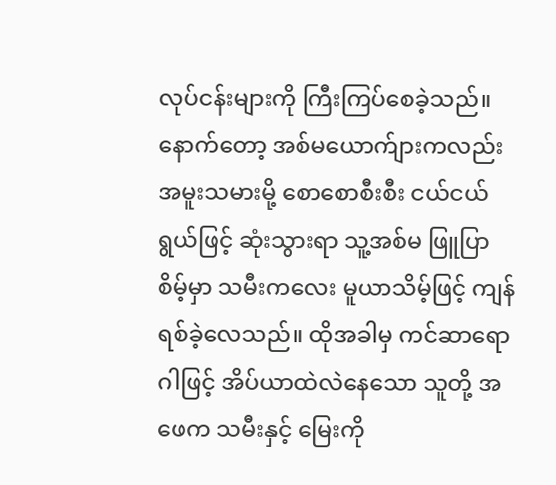လုပ်ငန်းများကို ကြီးကြပ်စေခဲ့သည်။ နောက်တော့ အစ်မယောက်ျားကလည်း အမူးသမားမို့ စောစောစီးစီး ငယ်ငယ်ရွယ်ဖြင့် ဆုံးသွားရာ သူ့အစ်မ ဖြူပြာစိမ့်မှာ သမီးကလေး မူယာသိမ့်ဖြင့် ကျန်ရစ်ခဲ့လေသည်။ ထိုအခါမှ ကင်ဆာရောဂါဖြင့် အိပ်ယာထဲလဲနေသော သူတို့ အဖေက သမီးနှင့် မြေးကို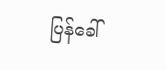ပြန်ခေါ်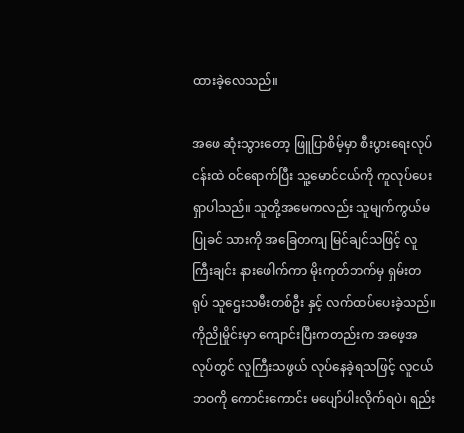ထားခဲ့လေသည်။

အဖေ ဆုံးသွားတော့ ဖြူပြာစိမ့်မှာ စီးပွားရေးလုပ်ငန်းထဲ ဝင်ရောက်ပြီး သူ့မောင်ငယ်ကို ကူလုပ်ပေးရှာပါသည်။ သူတို့အမေကလည်း သူမျက်ကွယ်မပြုခင် သားကို အခြေတကျ မြင်ချင်သဖြင့် လူကြီးချင်း နားဖေါက်ကာ မိုးကုတ်ဘက်မှ ရှမ်းတရုပ် သူဌေးသမီးတစ်ဦး နှင့် လက်ထပ်ပေးခဲ့သည်။ ကိုညိုမှိုင်းမှာ ကျောင်းပြီးကတည်းက အဖေ့အလုပ်တွင် လူကြီးသဖွယ် လုပ်နေခဲ့ရသဖြင့် လူငယ်ဘဝကို ကောင်းကောင်း မပျော်ပါးလိုက်ရပဲ၊ ရည်း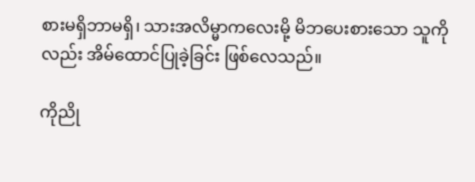စားမရှိဘာမရှိ၊ သားအလိမ္မာကလေးမို့ မိဘပေးစားသော သူကိုလည်း အိမ်ထောင်ပြုခဲ့ခြင်း ဖြစ်လေသည်။

ကိုညို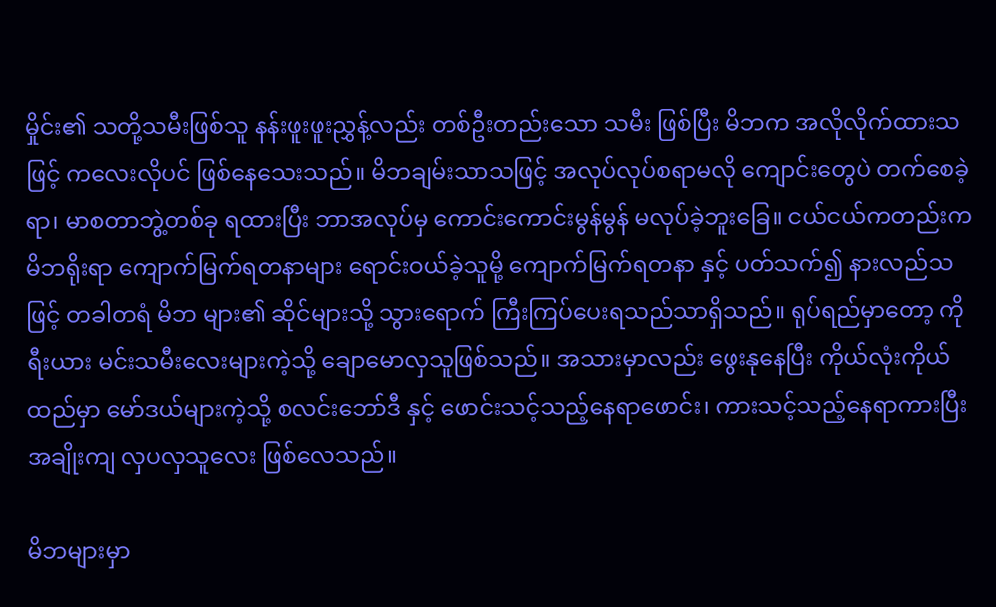မှိုင်း၏ သတို့သမီးဖြစ်သူ နန်းဖူးဖူးညွှန့်လည်း တစ်ဦးတည်းသော သမီး ဖြစ်ပြီး မိဘက အလိုလိုက်ထားသဖြင့် ကလေးလိုပင် ဖြစ်နေသေးသည်။ မိဘချမ်းသာသဖြင့် အလုပ်လုပ်စရာမလို ကျောင်းတွေပဲ တက်စေခဲ့ရာ၊ မာစတာဘွဲ့တစ်ခု ရထားပြီး ဘာအလုပ်မှ ကောင်းကောင်းမွန်မွန် မလုပ်ခဲ့ဘူးခြေ။ ငယ်ငယ်ကတည်းက မိဘရိုးရာ ကျောက်မြက်ရတနာများ ရောင်းဝယ်ခဲ့သူမို့ ကျောက်မြက်ရတနာ နှင့် ပတ်သက်၍ နားလည်သဖြင့် တခါတရံ မိဘ များ၏ ဆိုင်များသို့ သွားရောက် ကြီးကြပ်ပေးရသည်သာရှိသည်။ ရုပ်ရည်မှာတော့ ကိုရီးယား မင်းသမီးလေးများကဲ့သို့ ချောမောလှသူဖြစ်သည်။ အသားမှာလည်း ဖွေးနုနေပြီး ကိုယ်လုံးကိုယ်ထည်မှာ မော်ဒယ်များကဲ့သို့ စလင်းဘော်ဒီ နှင့် ဖောင်းသင့်သည့်နေရာဖောင်း၊ ကားသင့်သည့်နေရာကားပြီး အချိုးကျ လှပလှသူလေး ဖြစ်လေသည်။

မိဘများမှာ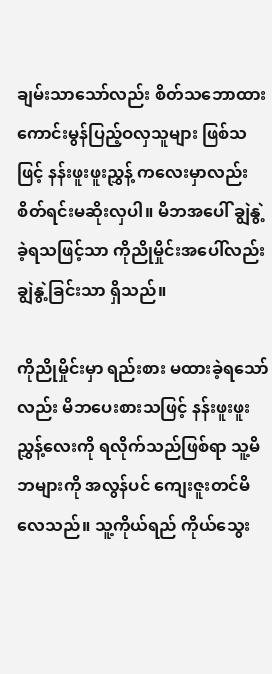ချမ်းသာသော်လည်း စိတ်သဘောထားကောင်းမွန်ပြည့်ဝလှသူများ ဖြစ်သဖြင့် နန်းဖူးဖူးညွှန့် ကလေးမှာလည်း စိတ်ရင်းမဆိုးလှပါ။ မိဘအပေါ် ချွဲနွဲ့ခဲ့ရသဖြင့်သာ ကိုညိုမှိုင်းအပေါ်လည်း ချွဲနွဲ့ခြင်းသာ ရှိသည်။

ကိုညိုမှိုင်းမှာ ရည်းစား မထားခဲ့ရသော်လည်း မိဘပေးစားသဖြင့် နန်းဖူးဖူးညွှန့်လေးကို ရလိုက်သည်ဖြစ်ရာ သူ့မိဘများကို အလွန်ပင် ကျေးဇူးတင်မိလေသည်။ သူ့ကိုယ်ရည် ကိုယ်သွေး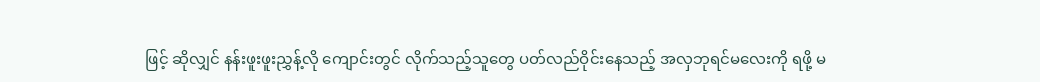ဖြင့် ဆိုလျှင် နန်းဖူးဖူးညွှန့်လို ကျောင်းတွင် လိုက်သည့်သူတွေ ပတ်လည်ဝိုင်းနေသည့် အလှဘုရင်မလေးကို ရဖို့ မ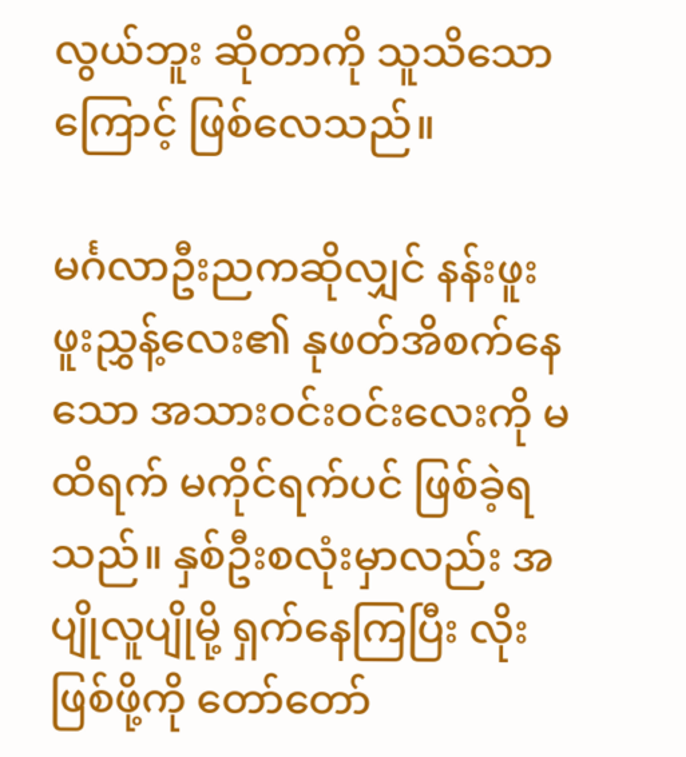လွယ်ဘူး ဆိုတာကို သူသိသောကြောင့် ဖြစ်လေသည်။

မင်္ဂလာဦးညကဆိုလျှင် နန်းဖူးဖူးညွှန့်လေး၏ နုဖတ်အိစက်နေသော အသားဝင်းဝင်းလေးကို မထိရက် မကိုင်ရက်ပင် ဖြစ်ခဲ့ရသည်။ နှစ်ဦးစလုံးမှာလည်း အပျိုလူပျိုမို့ ရှက်နေကြပြီး လိုးဖြစ်ဖို့ကို တော်တော်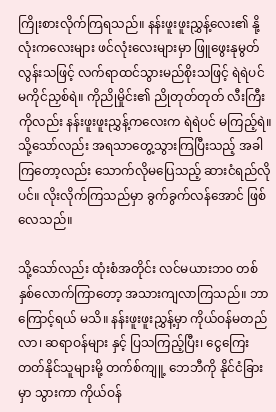ကြိုးစားလိုက်ကြရသည်။ နန်းဖူးဖူးညွှန့်လေး၏ နို့လုံးကလေးများ ဖင်လုံးလေးများမှာ ဖြူဖွေးနုမွတ်လွန်းသဖြင့် လက်ရာထင်သွားမည်စိုးသဖြင့် ရဲရဲပင် မကိုင်ညှစ်ရဲ။ ကိုညိုမှိုင်း၏ ညိုတုတ်တုတ် လီးကြီးကိုလည်း နန်းဖူးဖူးညွှန့်ကလေးက ရဲရဲပင် မကြည့်ရဲ။ သို့သော်လည်း အရသာတွေ့သွားကြပြီးသည့် အခါကြတော့လည်း သောက်လိုမပြေသည့် ဆားငံရည်လိုပင်။ လိုးလိုက်ကြသည်မှာ ခွက်ခွက်လန်အောင် ဖြစ်လေသည်။

သို့သော်လည်း ထုံးစံအတိုင်း လင်မယားဘဝ တစ်နှစ်လောက်ကြာတော့ အသားကျလာကြသည်။ ဘာကြောင့်ရယ် မသိ။ နန်းဖူးဖူးညွှန့်မှာ ကိုယ်ဝန်မတည်လာ၊ ဆရာဝန်များ နှင့် ပြသကြည့်ပြီး၊ ငွေကြေးတတ်နိုင်သူများမို့ တက်စ်ကျူ့ ဘေဘီကို နိုင်ငံခြားမှာ သွားကာ ကိုယ်ဝန်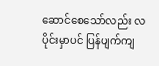ဆောင်စေသော်လည်း လပိုင်းမှာပင် ပြန်ပျက်ကျ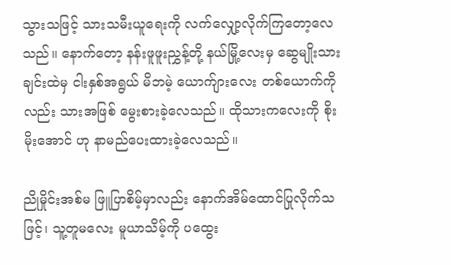သွားသဖြင့် သားသမီးယူရေးကို လက်လျှော့လိုက်ကြတော့လေသည်။ နောက်တော့ နန်းဖူဖူးညွှန့်တို့ နယ်မြို့လေးမှ ဆွေမျိုးသားချင်းထဲမှ ငါးနှစ်အရွယ် မိဘမဲ့ ယောက်ျားလေး တစ်ယောက်ကိုလည်း သားအဖြစ် မွေးစားခဲ့လေသည်။ ထိုသားကလေးကို စိုးမိုးအောင် ဟု နာမည်ပေးထားခဲ့လေသည်။

ညိုမှိုင်းအစ်မ ဖြူပြာစိမ့်မှာလည်း နောက်အိမ်ထောင်ပြုလိုက်သဖြင့်၊ သူ့တူမလေး မူယာသိမ့်ကို ပထွေး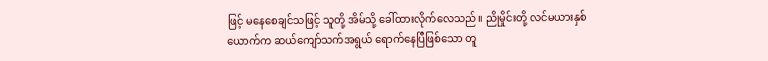ဖြင့် မနေစေချင်သဖြင့် သူတို့ အိမ်သို့ ခေါ်ထားလိုက်လေသည်။ ညိုမှိုင်းတို့ လင်မယားနှစ်ယောက်က ဆယ်ကျော်သက်အရွယ် ရောက်နေပြီဖြစ်သော တူ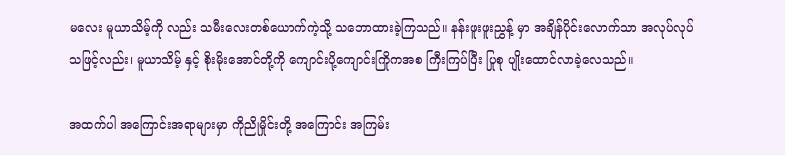မလေး မူယာသိမ့်ကို လည်း သမီးလေးတစ်ယောက်ကဲ့သို့ သဘောထားခဲ့ကြသည်။ နန်းဖူးဖူးညွှန့် မှာ အချိန်ပိုင်းလောက်သာ အလုပ်လုပ်သဖြင့်လည်း၊ မူယာသိမ့် နှင့် စိုးမိုးအောင်တို့ကို ကျောင်းပို့ကျောင်းကြိုကအစ ကြီးကြပ်ပြီး ပြုစု ပျိုးထောင်လာခဲ့လေသည်။

အထက်ပါ အကြောင်းအရာများမှာ ကိုညိုမှိုင်းတို့ အကြောင်း အကြမ်း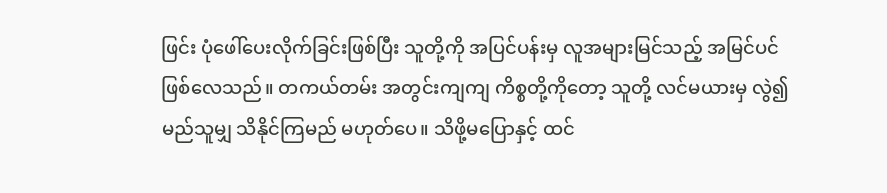ဖြင်း ပုံဖေါ်ပေးလိုက်ခြင်းဖြစ်ပြီး သူတို့ကို အပြင်ပန်းမှ လူအများမြင်သည့် အမြင်ပင်ဖြစ်လေသည်။ တကယ်တမ်း အတွင်းကျကျ ကိစ္စတို့ကိုတော့ သူတို့ လင်မယားမှ လွဲ၍ မည်သူမျှ သိနိုင်ကြမည် မဟုတ်ပေ။ သိဖို့မပြောနှင့် ထင်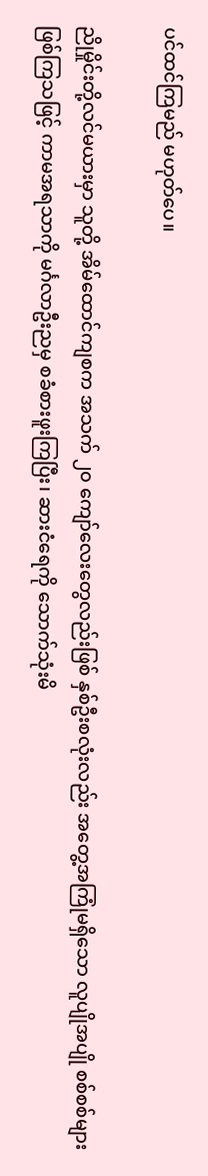ပင်ထင်ကြမည် မဟုတ်ပေ။

ညိုမှိုင်းတို့လင်မယားမှာ သူတို့ အိမ်ထောင်ကျစက အသက် ၂၀ ကျော်လေးတွေလည်းဖြစ် နှစ်ဦးစလုံးလည်း အတွေ့အကြုံမရှိသော လူပျိုအပျို စစ်စစ်များ ဖြစ်ကြသဖြင့် ကာမအရသာကို မင်္ဂလာဦးညမှ စခံစားဖူးကြပြီး၊ ဆားငံရေကို သောက်သုံးမိ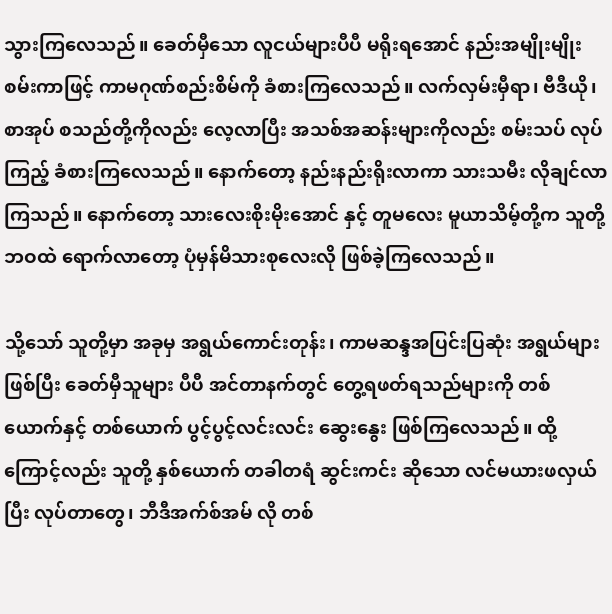သွားကြလေသည်။ ခေတ်မှီသော လူငယ်များပီပီ မရိုးရအောင် နည်းအမျိုးမျိုး စမ်းကာဖြင့် ကာမဂုဏ်စည်းစိမ်ကို ခံစားကြလေသည်။ လက်လှမ်းမှီရာ၊ ဗီဒီယို၊ စာအုပ် စသည်တို့ကိုလည်း လေ့လာပြီး အသစ်အဆန်းများကိုလည်း စမ်းသပ် လုပ်ကြည့် ခံစားကြလေသည်။ နောက်တော့ နည်းနည်းရိုးလာကာ သားသမီး လိုချင်လာကြသည်။ နောက်တော့ သားလေးစိုးမိုးအောင် နှင့် တူမလေး မူယာသိမ့်တို့က သူတို့ဘဝထဲ ရောက်လာတော့ ပုံမှန်မိသားစုလေးလို ဖြစ်ခဲ့ကြလေသည်။

သို့သော် သူတို့မှာ အခုမှ အရွယ်ကောင်းတုန်း၊ ကာမဆန္ဒအပြင်းပြဆုံး အရွယ်များ ဖြစ်ပြီး ခေတ်မှီသူများ ပီပီ အင်တာနက်တွင် တွေ့ရဖတ်ရသည်များကို တစ်ယောက်နှင့် တစ်ယောက် ပွင့်ပွင့်လင်းလင်း ဆွေးနွေး ဖြစ်ကြလေသည်။ ထို့ကြောင့်လည်း သူတို့ နှစ်ယောက် တခါတရံ ဆွင်းကင်း ဆိုသော လင်မယားဖလှယ်ပြီး လုပ်တာတွေ၊ ဘီဒီအက်စ်အမ် လို တစ်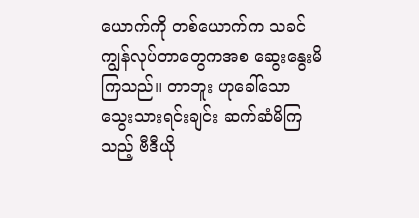ယောက်ကို တစ်ယောက်က သခင်ကျွန်လုပ်တာတွေကအစ ဆွေးနွေးမိကြသည်။ တာဘူး ဟုခေါ်သော သွေးသားရင်းချင်း ဆက်ဆံမိကြသည့် ဗီဒီယို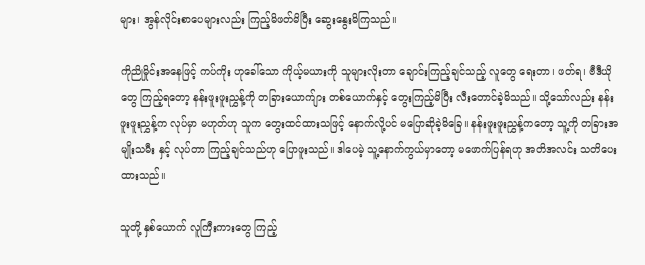များ၊ အွန်လိုင်းစာပေများလည်း ကြည့်မိဖတ်မိပြီး ဆွေးနွေးမိကြသည်။

ကိုညိုမှိုင်းအနေဖြင့် ကပ်ကိုး ဟုခေါ်သော ကိုယ့်မယားကို သူများလိုးတာ ချောင်းကြည့်ချင်သည့် လူတွေ ရေးတာ၊ ဖတ်ရ၊ ဗီဒီယိုတွေ ကြည့်ရတော့ နန်းဖူးဖူးညွှန့်ကို တခြားယောက်ျား တစ်ယောက်နှင့် တွေးကြည့်မိပြီး လီးတောင်ခဲ့မိသည်။ သို့သော်လည်း နန်းဖူးဖူးညွှန့်က လုပ်မှာ မဟုတ်ဟု သူက တွေးထင်ထားသဖြင့် နောက်လို့ပင် မပြောဆိုခဲ့မိခြေ။ နန်းဖူးဖူးညွှန့်ကတော့ သူ့ကို တခြားအမျိုးသမီး နှင့် လုပ်တာ ကြည့်ချင်သည်ဟု ပြောဖူးသည်။ ဒါပေမဲ့ သူ့နောက်ကွယ်မှာတော့ မဖောက်ပြန်ရဟု အတိအလင်း သတိပေးထားသည်။

သူတို့ နှစ်ယောက် လူကြီးကားတွေ ကြည့်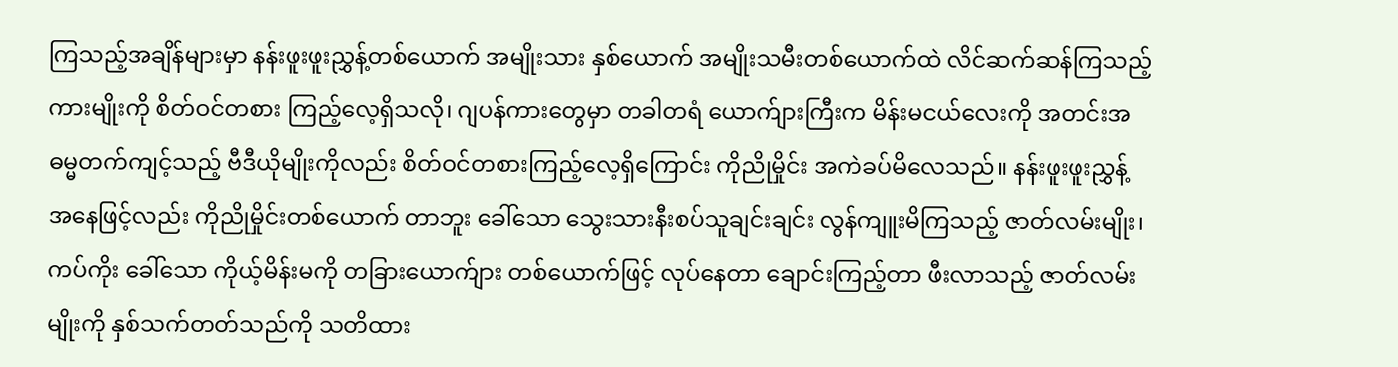ကြသည့်အချိန်များမှာ နန်းဖူးဖူးညွှန့်တစ်ယောက် အမျိုးသား နှစ်ယောက် အမျိုးသမီးတစ်ယောက်ထဲ လိင်ဆက်ဆန်ကြသည့် ကားမျိုးကို စိတ်ဝင်တစား ကြည့်လေ့ရှိသလို၊ ဂျပန်ကားတွေမှာ တခါတရံ ယောက်ျားကြီးက မိန်းမငယ်လေးကို အတင်းအဓမ္မတက်ကျင့်သည့် ဗီဒီယိုမျိုးကိုလည်း စိတ်ဝင်တစားကြည့်လေ့ရှိကြောင်း ကိုညိုမှိုင်း အကဲခပ်မိလေသည်။ နန်းဖူးဖူးညွှန့် အနေဖြင့်လည်း ကိုညိုမှိုင်းတစ်ယောက် တာဘူး ခေါ်သော သွေးသားနီးစပ်သူချင်းချင်း လွန်ကျူးမိကြသည့် ဇာတ်လမ်းမျိုး၊ ကပ်ကိုး ခေါ်သော ကိုယ့်မိန်းမကို တခြားယောက်ျား တစ်ယောက်ဖြင့် လုပ်နေတာ ချောင်းကြည့်တာ ဖီးလာသည့် ဇာတ်လမ်းမျိုးကို နှစ်သက်တတ်သည်ကို သတိထား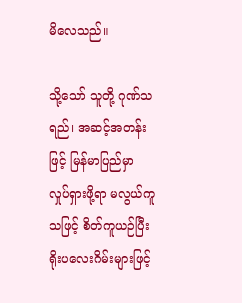မိလေသည်။

သို့သော် သူတို့ ဂုဏ်သရည်၊ အဆင့်အတန်းဖြင့် မြန်မာပြည်မှာ လှုပ်ရှားဖို့ရာ မလွယ်ကူသဖြင့် စိတ်ကူယဉ်ပြီး ရိုးပလေးဂိမ်းများဖြင့်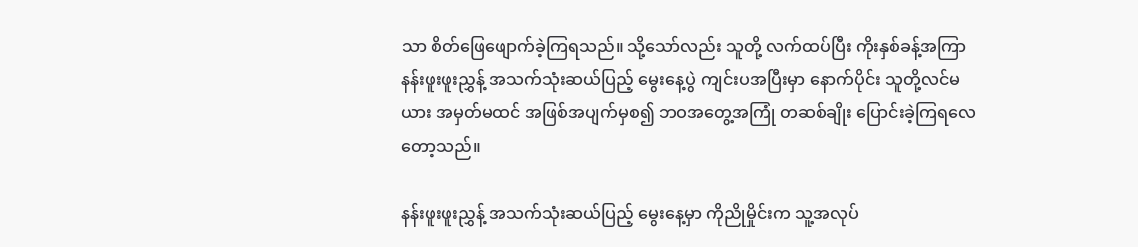သာ စိတ်ဖြေဖျောက်ခဲ့ကြရသည်။ သို့သော်လည်း သူတို့ လက်ထပ်ပြီး ကိုးနှစ်ခန့်အကြာ နန်းဖူးဖူးညွှန့် အသက်သုံးဆယ်ပြည့် မွေးနေ့ပွဲ ကျင်းပအပြီးမှာ နောက်ပိုင်း သူတို့လင်မယား အမှတ်မထင် အဖြစ်အပျက်မှစ၍ ဘဝအတွေ့အကြုံ တဆစ်ချိုး ပြောင်းခဲ့ကြရလေတော့သည်။

နန်းဖူးဖူးညွှန့် အသက်သုံးဆယ်ပြည့် မွေးနေ့မှာ ကိုညိုမှိုင်းက သူ့အလုပ်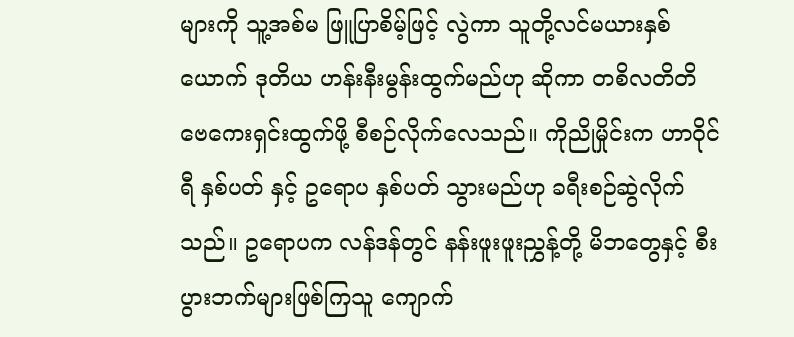များကို သူ့အစ်မ ဖြူပြာစိမ့်ဖြင့် လွဲကာ သူတို့လင်မယားနှစ်ယောက် ဒုတိယ ဟန်းနီးမွန်းထွက်မည်ဟု ဆိုကာ တစိလတိတိ ဗေကေးရှင်းထွက်ဖို့ စီစဉ်လိုက်လေသည်။ ကိုညိုမှိုင်းက ဟာဝိုင်ရီ နှစ်ပတ် နှင့် ဥရောပ နှစ်ပတ် သွားမည်ဟု ခရီးစဉ်ဆွဲလိုက်သည်။ ဥရောပက လန်ဒန်တွင် နန်းဖူးဖူးညွှန့်တို့ မိဘတွေနှင့် စီးပွားဘက်များဖြစ်ကြသူ ကျောက်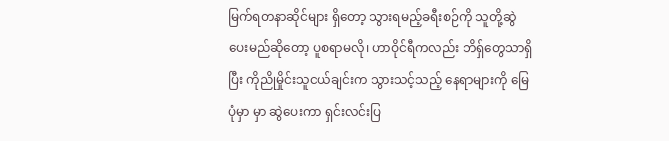မြက်ရတနာဆိုင်များ ရှိတော့ သွားရမည့်ခရီးစဉ်ကို သူတို့ဆွဲပေးမည်ဆိုတော့ ပူစရာမလို၊ ဟာဝိုင်ရီကလည်း ဘိရှ်တွေသာရှိပြီး ကိုညိုမှိုင်းသူငယ်ချင်းက သွားသင့်သည့် နေရာများကို မြေပုံမှာ မှာ ဆွဲပေးကာ ရှင်းလင်းပြ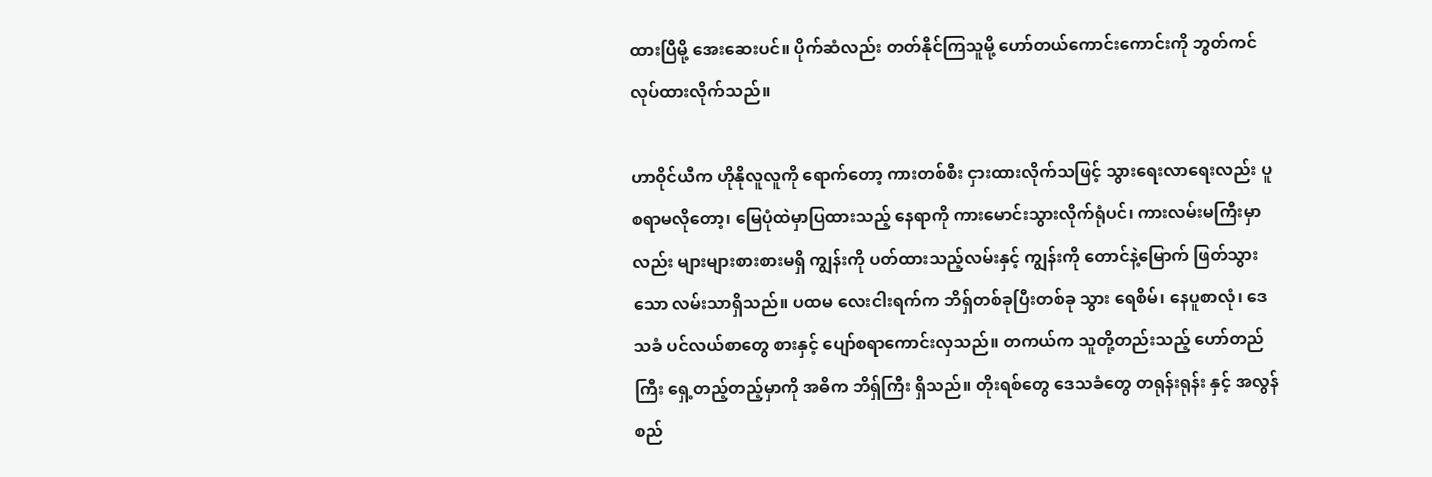ထားပြီမို့ အေးဆေးပင်။ ပိုက်ဆံလည်း တတ်နိုင်ကြသူမို့ ဟော်တယ်ကောင်းကောင်းကို ဘွတ်ကင်လုပ်ထားလိုက်သည်။

ဟာဝိုင်ယီက ဟိုနိုလူလူကို ရောက်တော့ ကားတစ်စီး ငှားထားလိုက်သဖြင့် သွားရေးလာရေးလည်း ပူစရာမလိုတော့၊ မြေပုံထဲမှာပြထားသည့် နေရာကို ကားမောင်းသွားလိုက်ရုံပင်၊ ကားလမ်းမကြီးမှာလည်း များများစားစားမရှိ ကျွန်းကို ပတ်ထားသည့်လမ်းနှင့် ကျွန်းကို တောင်နဲ့မြောက် ဖြတ်သွားသော လမ်းသာရှိသည်။ ပထမ လေးငါးရက်က ဘိရှ်တစ်ခုပြီးတစ်ခု သွား ရေစိမ်၊ နေပူစာလုံ၊ ဒေသခံ ပင်လယ်စာတွေ စားနှင့် ပျော်စရာကောင်းလှသည်။ တကယ်က သူတို့တည်းသည့် ဟော်တည်ကြီး ရှေ့တည့်တည့်မှာကို အဓိက ဘိရှ်ကြီး ရှိသည်။ တိုးရစ်တွေ ဒေသခံတွေ တရုန်းရုန်း နှင့် အလွန်စည်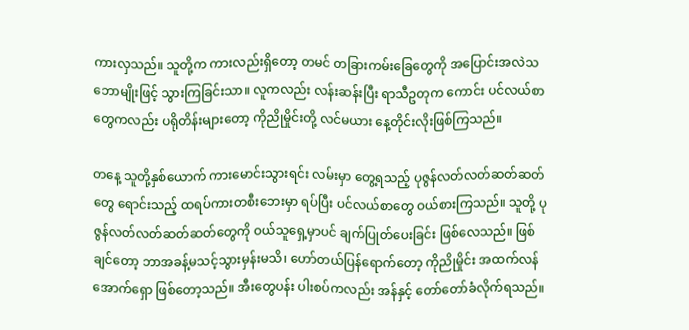ကားလှသည်။ သူတို့က ကားလည်းရှိတော့ တမင် တခြားကမ်းခြေတွေကို အပြောင်းအလဲသဘောမျိုးဖြင့် သွားကြခြင်းသာ။ လူကလည်း လန်းဆန်းပြီး ရာသီဥတုက ကောင်း ပင်လယ်စာတွေကလည်း ပရိုတိန်းများတော့ ကိုညိုမှိုင်းတို့ လင်မယား နေ့တိုင်းလိုးဖြစ်ကြသည်။

တနေ့ သူတို့နှစ်ယောက် ကားမောင်းသွားရင်း လမ်းမှာ တွေ့ရသည့် ပုဇွန်လတ်လတ်ဆတ်ဆတ်တွေ ရောင်းသည့် ထရပ်ကားတစီးဘေးမှာ ရပ်ပြီး ပင်လယ်စာတွေ ဝယ်စားကြသည်။ သူတို့ ပုဇွန်လတ်လတ်ဆတ်ဆတ်တွေကို ဝယ်သူရှေ့မှာပင် ချက်ပြုတ်ပေးခြင်း ဖြစ်လေသည်။ ဖြစ်ချင်တော့ ဘာအခန့်မသင့်သွားမှန်းမသိ၊ ဟော်တယ်ပြန်ရောက်တော့ ကိုညိုမှိုင်း အထက်လန်အောက်ရှော ဖြစ်တော့သည်။ အီးတွေပန်း ပါးစပ်ကလည်း အန်နှင့် တော်တော်ခံလိုက်ရသည်။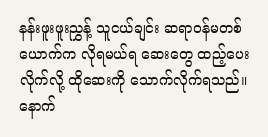နန်းဖူးဖူးညွှန့် သူငယ်ချင်း ဆရာဝန်မတစ်ယောက်က လိုရမယ်ရ ဆေးတွေ ထည့်ပေးလိုက်လို့ ထိုဆေးကို သောက်လိုက်ရသည်။ နောက်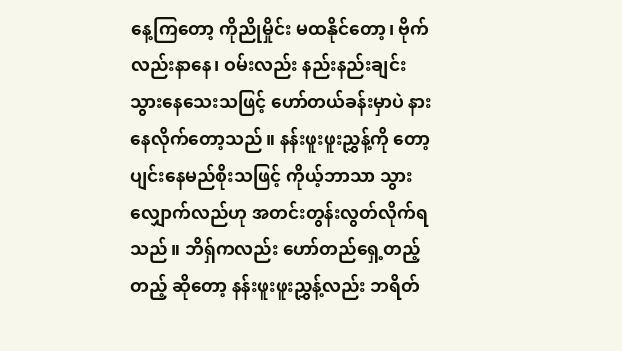နေ့ကြတော့ ကိုညိုမှိုင်း မထနိုင်တော့၊ ဗိုက်လည်းနာနေ၊ ဝမ်းလည်း နည်းနည်းချင်းသွားနေသေးသဖြင့် ဟော်တယ်ခန်းမှာပဲ နားနေလိုက်တော့သည်။ နန်းဖူးဖူးညွှန့်ကို တော့ ပျင်းနေမည်စိုးသဖြင့် ကိုယ့်ဘာသာ သွားလျှောက်လည်ဟု အတင်းတွန်းလွတ်လိုက်ရသည်။ ဘိရှ်ကလည်း ဟော်တည်ရှေ့တည့်တည့် ဆိုတော့ နန်းဖူးဖူးညွှန့်လည်း ဘရိတ်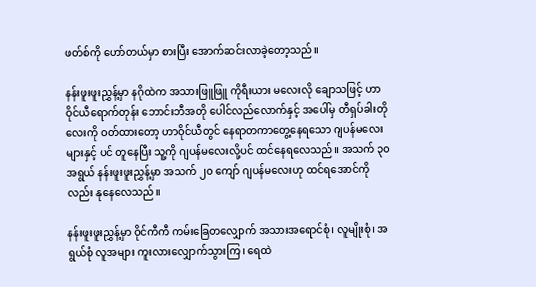ဖတ်စ်ကို ဟော်တယ်မှာ စားပြီး အောက်ဆင်းလာခဲ့တော့သည်။

နန်းဖူးဖူးညွှန့်မှာ နဂိုထဲက အသားဖြူဖြူ ကိုရီးယား မလေးလို ချောသဖြင့် ဟာဝိုင်ယီရောက်တုန်း ဘောင်းဘီအတို ပေါင်လည်လောက်နှင့် အပေါ်မှ တီရှပ်ခါးတိုလေးကို ဝတ်ထားတော့ ဟာဝိုင်ယီတွင် နေရာတကာတွေ့နေရသော ဂျပန်မလေးများနှင့် ပင် တူနေပြီး သူ့ကို ဂျပန်မလေးလို့ပင် ထင်နေရလေသည်။ အသက် ၃၀ အရွယ် နန်းဖူးဖူးညွှန့်မှာ အသက် ၂၀ ကျော် ဂျပန်မလေးဟု ထင်ရအောင်ကိုလည်း နုနေလေသည်။

နန်းဖူးဖူးညွှန့်မှာ ဝိုင်ကီကီ ကမ်းခြေတလျှောက် အသားအရောင်စုံ၊ လူမျိုးစုံ၊ အရွယ်စုံ လူအများ ကူးလားလျှောက်သွားကြ၊ ရေထဲ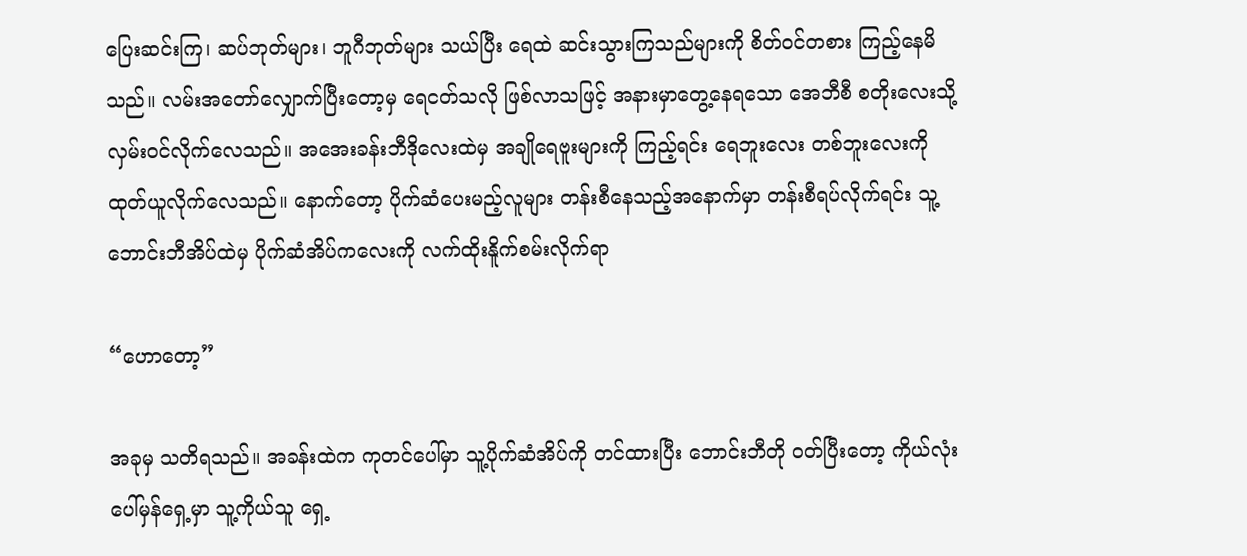ပြေးဆင်းကြ၊ ဆပ်ဘုတ်များ၊ ဘူဂီဘုတ်များ သယ်ပြီး ရေထဲ ဆင်းသွားကြသည်များကို စိတ်ဝင်တစား ကြည့်နေမိသည်။ လမ်းအတော်လျှောက်ပြီးတော့မှ ရေငတ်သလို ဖြစ်လာသဖြင့် အနားမှာတွေ့နေရသော အေဘီစီ စတိုးလေးသို့ လှမ်းဝင်လိုက်လေသည်။ အအေးခန်းဘီဒိုလေးထဲမှ အချိုရေဗူးများကို ကြည့်ရင်း ရေဘူးလေး တစ်ဘူးလေးကို ထုတ်ယူလိုက်လေသည်။ နောက်တော့ ပိုက်ဆံပေးမည့်လူများ တန်းစီနေသည့်အနောက်မှာ တန်းစီရပ်လိုက်ရင်း သူ့ဘောင်းဘီအိပ်ထဲမှ ပိုက်ဆံအိပ်ကလေးကို လက်ထိုးနိူက်စမ်းလိုက်ရာ

“ဟောတော့”

အခုမှ သတိရသည်။ အခန်းထဲက ကုတင်ပေါ်မှာ သူ့ပိုက်ဆံအိပ်ကို တင်ထားပြီး ဘောင်းဘီတို ဝတ်ပြီးတော့ ကိုယ်လုံးပေါ်မှန်ရှေ့မှာ သူ့ကိုယ်သူ ရှေ့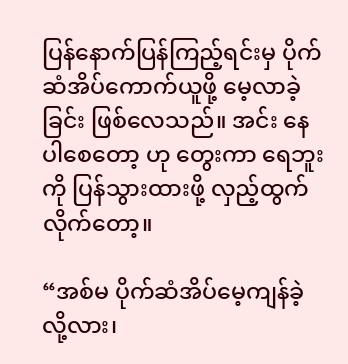ပြန်နောက်ပြန်ကြည့်ရင်းမှ ပိုက်ဆံအိပ်ကောက်ယူဖို့ မေ့လာခဲ့ခြင်း ဖြစ်လေသည်။ အင်း နေပါစေတော့ ဟု တွေးကာ ရေဘူးကို ပြန်သွားထားဖို့ လှည့်ထွက်လိုက်တော့။

“အစ်မ ပိုက်ဆံအိပ်မေ့ကျန်ခဲ့လို့လား၊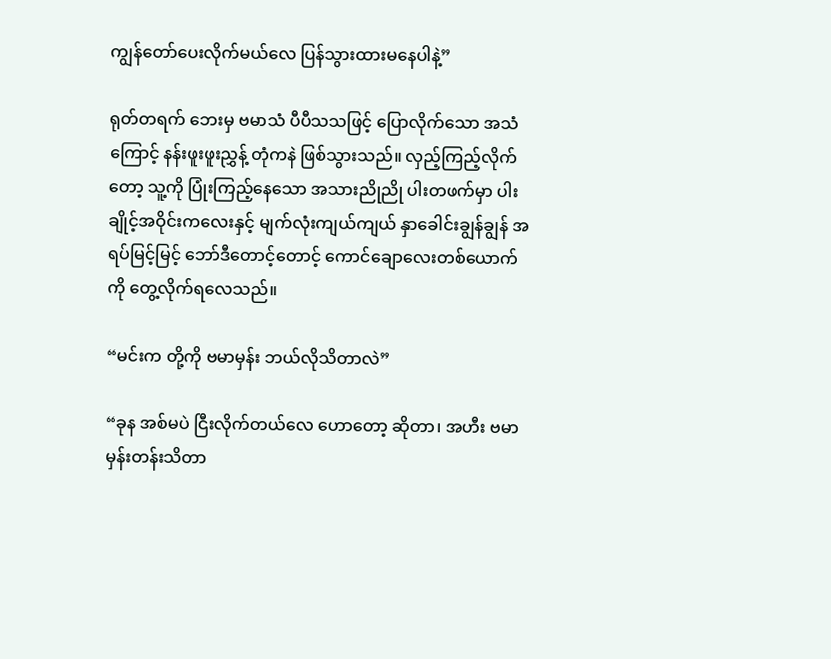ကျွန်တော်ပေးလိုက်မယ်လေ ပြန်သွားထားမနေပါနဲ့”

ရုတ်တရက် ဘေးမှ ဗမာသံ ပီပီသသဖြင့် ပြောလိုက်သော အသံကြောင့် နန်းဖူးဖူးညွှန့် တုံကနဲ ဖြစ်သွားသည်။ လှည့်ကြည့်လိုက်တော့ သူ့ကို ပြုံးကြည့်နေသော အသားညိုညို ပါးတဖက်မှာ ပါးချိုင့်အဝိုင်းကလေးနှင့် မျက်လုံးကျယ်ကျယ် နှာခေါင်းချွန်ချွန် အရပ်မြင့်မြင့် ဘော်ဒီတောင့်တောင့် ကောင်ချောလေးတစ်ယောက်ကို တွေ့လိုက်ရလေသည်။

“မင်းက တို့ကို ဗမာမှန်း ဘယ်လိုသိတာလဲ”

“ခုန အစ်မပဲ ငြီးလိုက်တယ်လေ ဟောတော့ ဆိုတာ၊ အဟီး ဗမာမှန်းတန်းသိတာ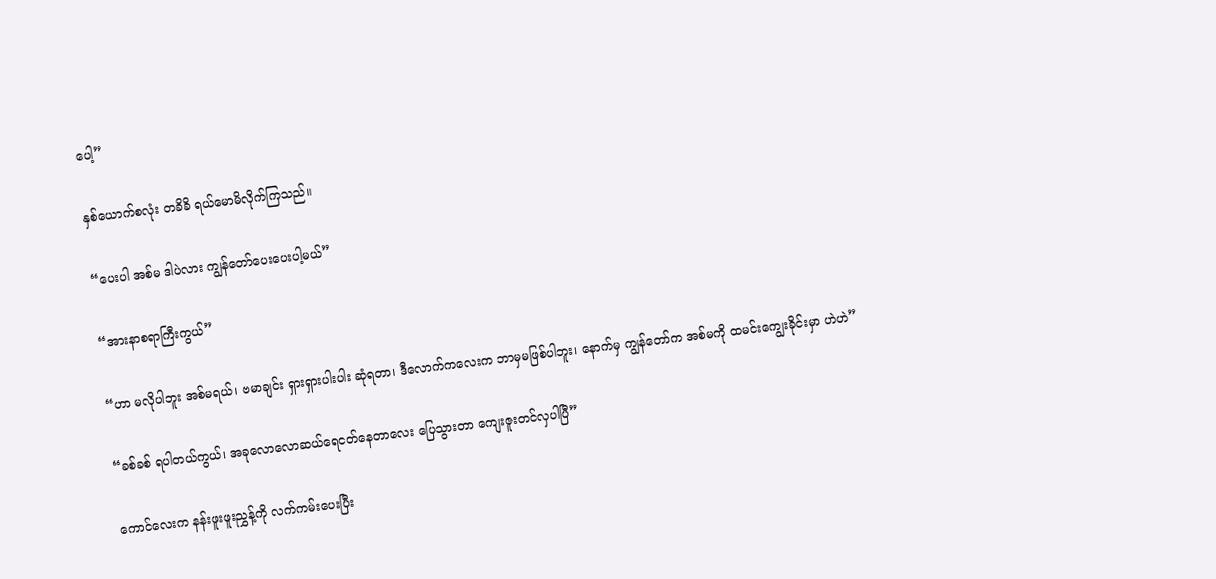ပေါ့”

နှစ်ယောက်စလုံး တခိခိ ရယ်မောမိလိုက်ကြသည်။

“ပေးပါ အစ်မ ဒါပဲလား ကျွန်တော်ပေးပေးပါ့မယ်”

“အားနာစရာကြီးကွယ်”

“ဟာ မလိုပါဘူး အစ်မရယ်၊ ဗမာချင်း ရှားရှားပါးပါး ဆုံရတာ၊ ဒီလောက်ကလေးက ဘာမှမဖြစ်ပါဘူး၊ နောက်မှ ကျွန်တော်က အစ်မကို ထမင်းကျွေးခိုင်းမှာ ဟဲဟဲ”

“ခစ်ခစ် ရပါတယ်ကွယ်၊ အခုလောလောဆယ်ရေငတ်နေတာလေး ပြေသွားတာ ကျေးဇူးတင်လှပါပြီ”

ကောင်လေးက နန်းဖူးဖူးညွှန့်ကို လက်ကမ်းပေးပြီး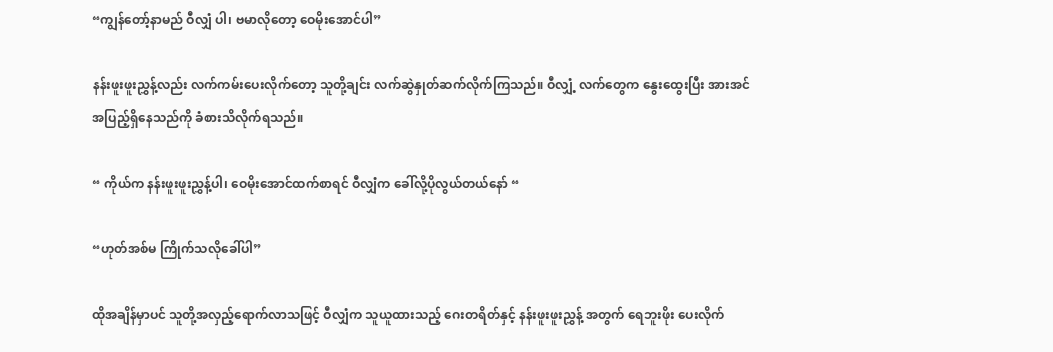“ကျွန်တော့်နာမည် ဝီလျှံ ပါ၊ ဗမာလိုတော့ ဝေမိုးအောင်ပါ”

နန်းဖူးဖူးညွှန့်လည်း လက်ကမ်းပေးလိုက်တော့ သူတို့ချင်း လက်ဆွဲနှုတ်ဆက်လိုက်ကြသည်။ ဝီလျှံ့ လက်တွေက နွေးထွေးပြီး အားအင်အပြည့်ရှိနေသည်ကို ခံစားသိလိုက်ရသည်။

“ ကိုယ်က နန်းဖူးဖူးညွှန့်ပါ၊ ဝေမိုးအောင်ထက်စာရင် ဝီလျှံက ခေါ်လို့ပိုလွယ်တယ်နော် “

“ဟုတ်အစ်မ ကြိုက်သလိုခေါ်ပါ”

ထိုအချိန်မှာပင် သူတို့အလှည့်ရောက်လာသဖြင့် ဝီလျှံက သူယူထားသည့် ဂေးတရိတ်နှင့် နန်းဖူးဖူးညွှန့် အတွက် ရေဘူးဖိုး ပေးလိုက်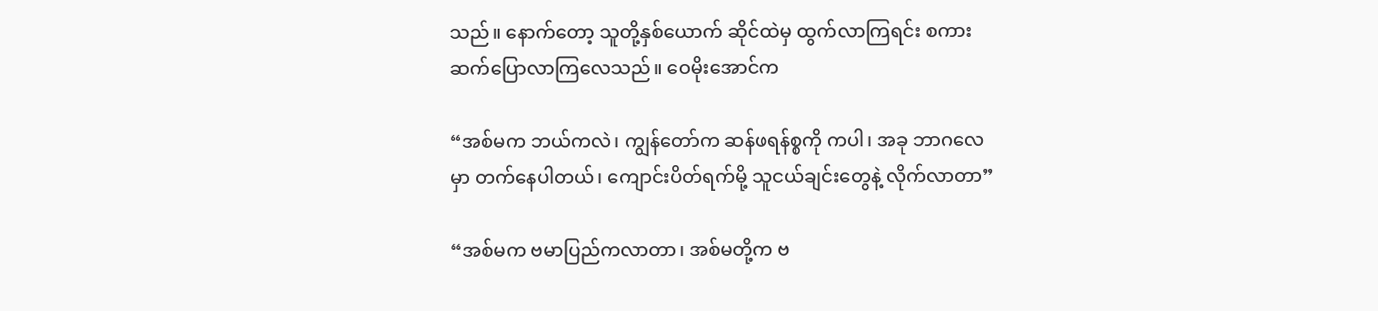သည်။ နောက်တော့ သူတို့နှစ်ယောက် ဆိုင်ထဲမှ ထွက်လာကြရင်း စကားဆက်ပြောလာကြလေသည်။ ဝေမိုးအောင်က

“အစ်မက ဘယ်ကလဲ၊ ကျွန်တော်က ဆန်ဖရန်စ္စကို ကပါ၊ အခု ဘာဂလေမှာ တက်နေပါတယ်၊ ကျောင်းပိတ်ရက်မို့ သူငယ်ချင်းတွေနဲ့ လိုက်လာတာ”

“အစ်မက ဗမာပြည်ကလာတာ၊ အစ်မတို့က ဗ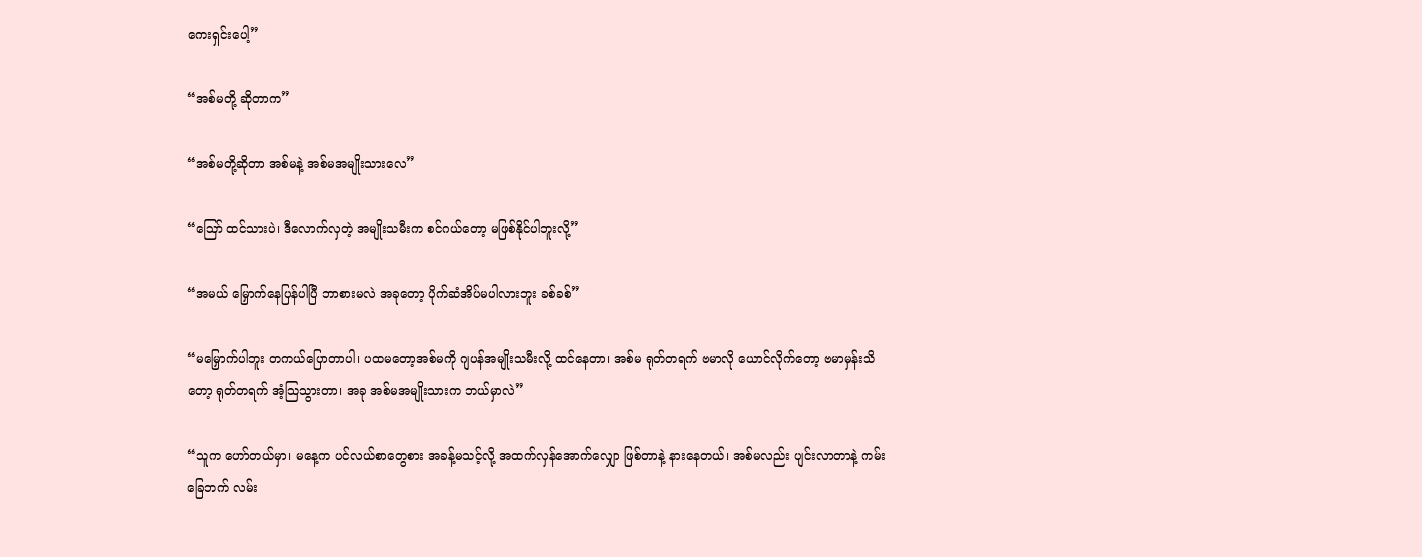ကေးရှင်းပေါ့”

“အစ်မတို့ ဆိုတာက”

“အစ်မတို့ဆိုတာ အစ်မနဲ့ အစ်မအမျိုးသားလေ”

“ဪ ထင်သားပဲ၊ ဒီလောက်လှတဲ့ အမျိုးသမီးက စင်ဂယ်တော့ မဖြစ်နိုင်ပါဘူးလို့”

“အမယ် မြှောက်နေပြန်ပါပြီ ဘာစားမလဲ အခုတော့ ပိုက်ဆံအိပ်မပါလားဘူး ခစ်ခစ်”

“မမြှောက်ပါဘူး တကယ်ပြောတာပါ၊ ပထမတော့အစ်မကို ဂျပန်အမျိုးသမီးလို့ ထင်နေတာ၊ အစ်မ ရုတ်တရက် ဗမာလို ယောင်လိုက်တော့ ဗမာမှန်းသိတော့ ရုတ်တရက် အံ့သြသွားတာ၊ အခု အစ်မအမျိုးသားက ဘယ်မှာလဲ”

“သူက ဟော်တယ်မှာ၊ မနေ့က ပင်လယ်စာတွေစား အခန့်မသင့်လို့ အထက်လှန်အောက်လျှော ဖြစ်တာနဲ့ နားနေတယ်၊ အစ်မလည်း ပျင်းလာတာနဲ့ ကမ်းခြေဘက် လမ်း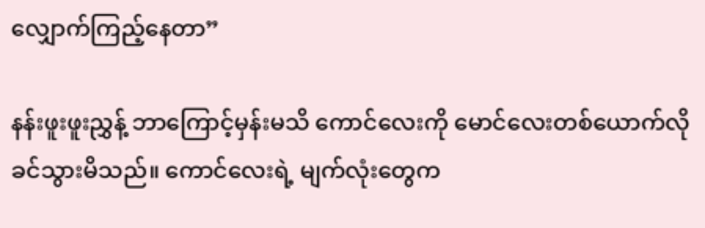လျှောက်ကြည့်နေတာ”

နန်းဖူးဖူးညွှန့် ဘာကြောင့်မှန်းမသိ ကောင်လေးကို မောင်လေးတစ်ယောက်လို ခင်သွားမိသည်။ ကောင်လေးရဲ့ မျက်လုံးတွေက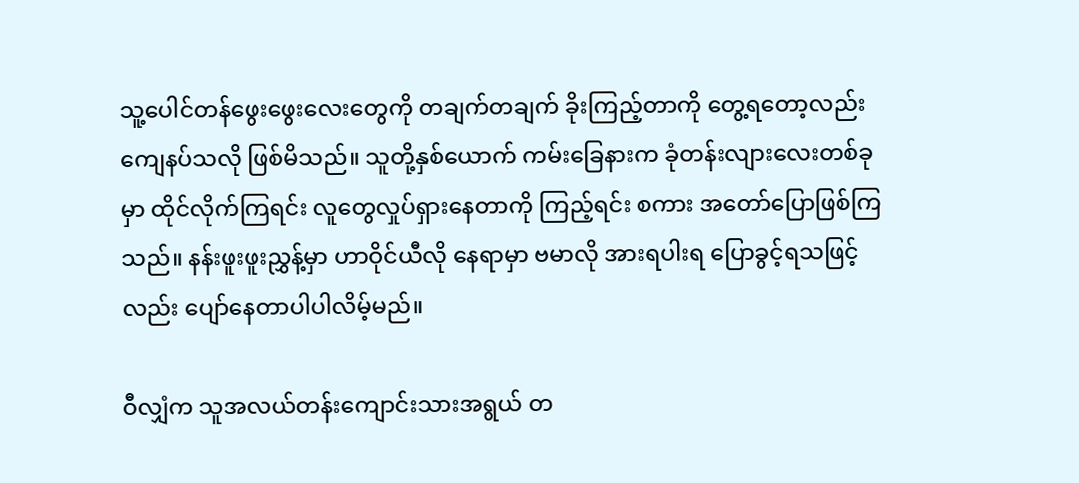သူ့ပေါင်တန်ဖွေးဖွေးလေးတွေကို တချက်တချက် ခိုးကြည့်တာကို တွေ့ရတော့လည်း ကျေနပ်သလို ဖြစ်မိသည်။ သူတို့နှစ်ယောက် ကမ်းခြေနားက ခုံတန်းလျားလေးတစ်ခုမှာ ထိုင်လိုက်ကြရင်း လူတွေလှုပ်ရှားနေတာကို ကြည့်ရင်း စကား အတော်ပြောဖြစ်ကြသည်။ နန်းဖူးဖူးညွှန့်မှာ ဟာဝိုင်ယီလို နေရာမှာ ဗမာလို အားရပါးရ ပြောခွင့်ရသဖြင့်လည်း ပျော်နေတာပါပါလိမ့်မည်။

ဝီလျှံက သူအလယ်တန်းကျောင်းသားအရွယ် တ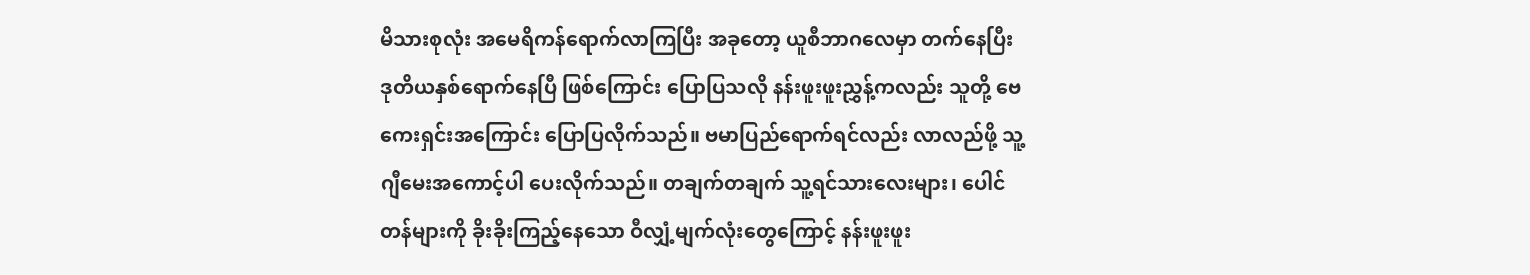မိသားစုလုံး အမေရိကန်ရောက်လာကြပြီး အခုတော့ ယူစီဘာဂလေမှာ တက်နေပြီး ဒုတိယနှစ်ရောက်နေပြီ ဖြစ်ကြောင်း ပြောပြသလို နန်းဖူးဖူးညွှန့်ကလည်း သူတို့ ဗေကေးရှင်းအကြောင်း ပြောပြလိုက်သည်။ ဗမာပြည်ရောက်ရင်လည်း လာလည်ဖို့ သူ့ဂျီမေးအကောင့်ပါ ပေးလိုက်သည်။ တချက်တချက် သူ့ရင်သားလေးများ၊ ပေါင်တန်များကို ခိုးခိုးကြည့်နေသော ဝီလျှံ့မျက်လုံးတွေကြောင့် နန်းဖူးဖူး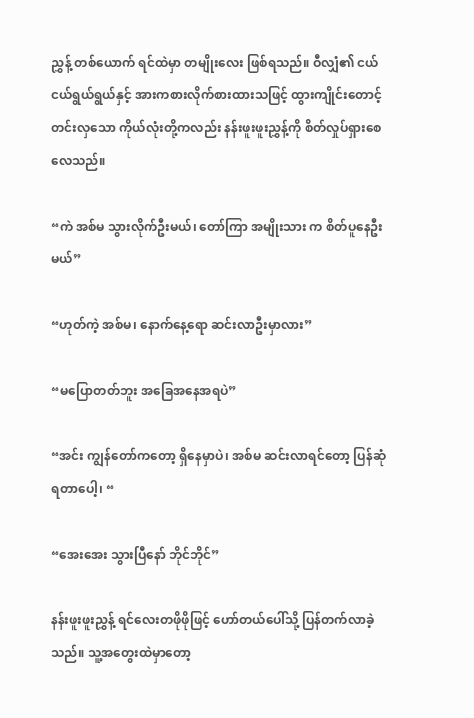ညွှန့် တစ်ယောက် ရင်ထဲမှာ တမျိုးလေး ဖြစ်ရသည်။ ဝီလျှံ၏ ငယ်ငယ်ရွယ်ရွယ်နှင့် အားကစားလိုက်စားထားသဖြင့် ထွားကျိုင်းတောင့်တင်းလှသော ကိုယ်လုံးတို့ကလည်း နန်းဖူးဖူးညွှန့်ကို စိတ်လှုပ်ရှားစေလေသည်။

“ကဲ အစ်မ သွားလိုက်ဦးမယ်၊ တော်ကြာ အမျိုးသား က စိတ်ပူနေဦးမယ်”

“ဟုတ်ကဲ့ အစ်မ၊ နောက်နေ့ရော ဆင်းလာဦးမှာလား”

“မပြောတတ်ဘူး အခြေအနေအရပဲ”

“အင်း ကျွန်တော်ကတော့ ရှိနေမှာပဲ၊ အစ်မ ဆင်းလာရင်တော့ ပြန်ဆုံရတာပေါ့၊ “

“အေးအေး သွားပြီနော် ဘိုင်ဘိုင်”

နန်းဖူးဖူးညွှန့် ရင်လေးတဖိုဖိုဖြင့် ဟော်တယ်ပေါ်သို့ ပြန်တက်လာခဲ့သည်။ သူ့အတွေးထဲမှာတော့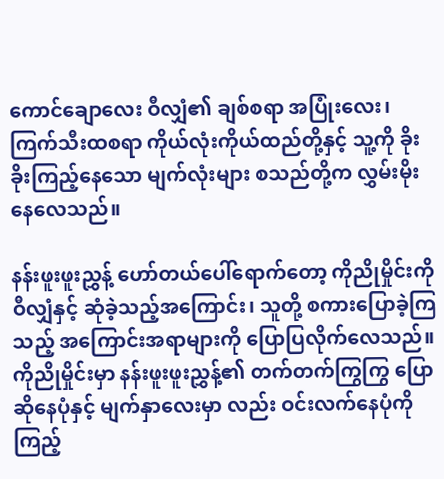ကောင်ချောလေး ဝီလျှံ၏ ချစ်စရာ အပြုံးလေး၊ ကြက်သီးထစရာ ကိုယ်လုံးကိုယ်ထည်တို့နှင့် သူ့ကို ခိုးခိုးကြည့်နေသော မျက်လုံးများ စသည်တို့က လွှမ်းမိုးနေလေသည်။

နန်းဖူးဖူးညွှန့် ဟော်တယ်ပေါ်ရောက်တော့ ကိုညိုမှိုင်းကို ဝီလျှံနှင့် ဆုံခဲ့သည့်အကြောင်း၊ သူတို့ စကားပြောခဲ့ကြသည့် အကြောင်းအရာများကို ပြောပြလိုက်လေသည်။ ကိုညိုမှိုင်းမှာ နန်းဖူးဖူးညွှန့်၏ တက်တက်ကြွကြွ ပြောဆိုနေပုံနှင့် မျက်နှာလေးမှာ လည်း ဝင်းလက်နေပုံကို ကြည့်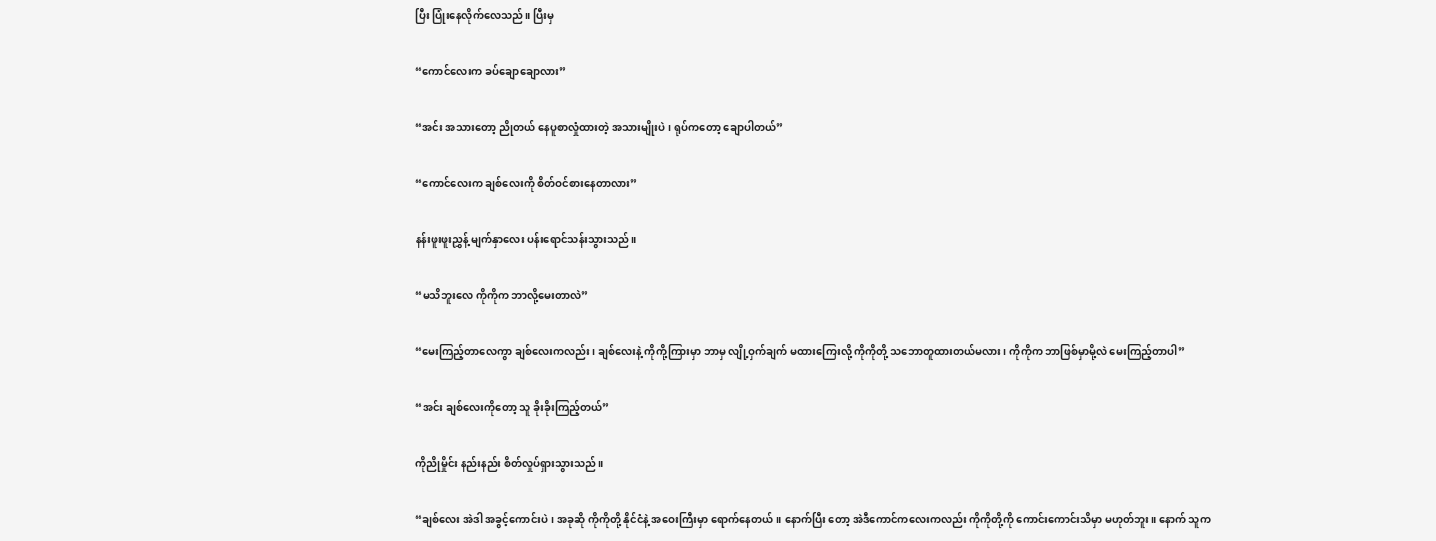ပြီး ပြုံးနေလိုက်လေသည်။ ပြီးမှ

“ကောင်လေးက ခပ်ချောချောလား”

“အင်း အသားတော့ ညိုတယ် နေပူစာလှုံထားတဲ့ အသားမျိုးပဲ၊ ရုပ်ကတော့ ချောပါတယ်”

“ကောင်လေးက ချစ်လေးကို စိတ်ဝင်စားနေတာလား”

နန်းဖူးဖူးညွှန့် မျက်နှာလေး ပန်းရောင်သန်းသွားသည်။

“မသိဘူးလေ ကိုကိုက ဘာလို့မေးတာလဲ”

“မေးကြည့်တာလေကွာ ချစ်လေးကလည်း၊ ချစ်လေးနဲ့ ကိုကို့ကြားမှာ ဘာမှ လျို့ဝှက်ချက် မထားကြေးလို့ ကိုကိုတို့ သဘောတူထားတယ်မလား၊ ကိုကိုက ဘာဖြစ်မှာမို့လဲ မေးကြည့်တာပါ”

“အင်း ချစ်လေးကိုတော့ သူ ခိုးခိုးကြည့်တယ်”

ကိုညိုမှိုင်း နည်းနည်း စိတ်လှုပ်ရှားသွားသည်။

“ချစ်လေး အဲဒါ အခွင့်ကောင်းပဲ၊ အခုဆို ကိုကိုတို့ နိုင်ငံနဲ့ အဝေးကြီးမှာ ရောက်နေတယ်။ နောက်ပြီး တော့ အဲဒီကောင်ကလေးကလည်း ကိုကိုတို့ကို ကောင်းကောင်းသိမှာ မဟုတ်ဘူး။ နောက် သူက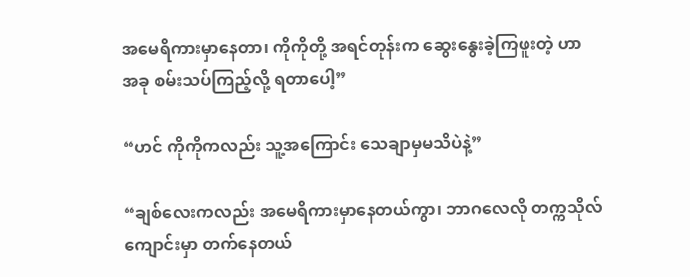အမေရိကားမှာနေတာ၊ ကိုကိုတို့ အရင်တုန်းက ဆွေးနွေးခဲ့ကြဖူးတဲ့ ဟာ အခု စမ်းသပ်ကြည့်လို့ ရတာပေါ့”

“ဟင် ကိုကိုကလည်း သူ့အကြောင်း သေချာမှမသိပဲနဲ့”

“ချစ်လေးကလည်း အမေရိကားမှာနေတယ်ကွာ၊ ဘာဂလေလို တက္ကသိုလ်ကျောင်းမှာ တက်နေတယ်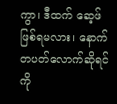ကွာ၊ ဒီထက် ဆေ့ဖ် ဖြစ်ရမလား၊ နောက်တပတ်လောက်ဆိုရင် ကို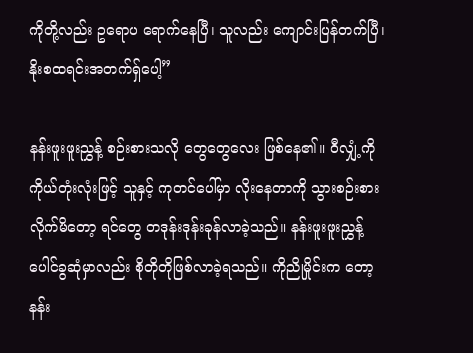ကိုတို့လည်း ဥရောပ ရောက်နေပြီ၊ သူလည်း ကျောင်းပြန်တက်ပြီ၊ နိုးစထရင်းအတက်ရှ်ပေါ့”

နန်းဖူးဖူးညွှန့် စဉ်းစားသလို တွေတွေလေး ဖြစ်နေ၏။ ဝီလျှံ့ကို ကိုယ်တုံးလုံးဖြင့် သူနှင့် ကုတင်ပေါ်မှာ လိုးနေတာကို သွားစဉ်းစားလိုက်မိတော့ ရင်တွေ တဒုန်းဒုန်းခုန်လာခဲ့သည်။ နန်းဖူးဖူးညွှန့် ပေါင်ခွဆုံမှာလည်း စိုတိုတိုဖြစ်လာခဲ့ရသည်။ ကိုညိုမှိုင်းက တော့ နန်း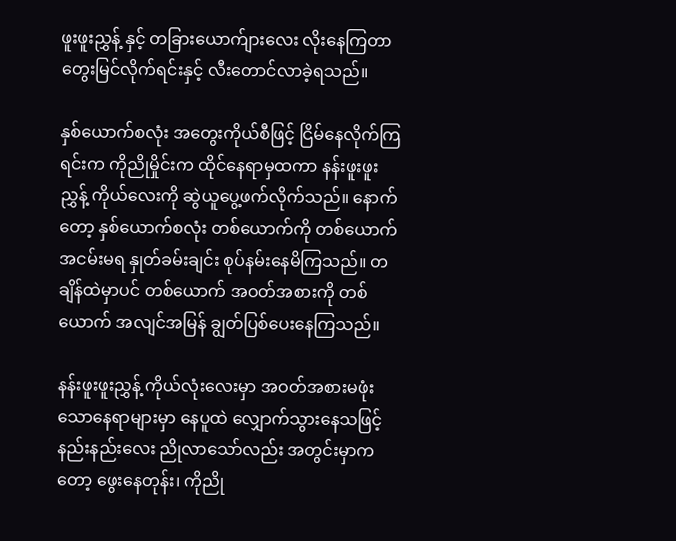ဖူးဖူးညွှန့် နှင့် တခြားယောက်ျားလေး လိုးနေကြတာ တွေးမြင်လိုက်ရင်းနှင့် လီးတောင်လာခဲ့ရသည်။

နှစ်ယောက်စလုံး အတွေးကိုယ်စီဖြင့် ငြိမ်နေလိုက်ကြရင်းက ကိုညိုမှိုင်းက ထိုင်နေရာမှထကာ နန်းဖူးဖူးညွှန့် ကိုယ်လေးကို ဆွဲယူပွေ့ဖက်လိုက်သည်။ နောက်တော့ နှစ်ယောက်စလုံး တစ်ယောက်ကို တစ်ယောက် အငမ်းမရ နှုတ်ခမ်းချင်း စုပ်နမ်းနေမိကြသည်။ တချိန်ထဲမှာပင် တစ်ယောက် အဝတ်အစားကို တစ်ယောက် အလျင်အမြန် ချွတ်ပြစ်ပေးနေကြသည်။

နန်းဖူးဖူးညွှန့် ကိုယ်လုံးလေးမှာ အဝတ်အစားမဖုံးသောနေရာများမှာ နေပူထဲ လျှောက်သွားနေသဖြင့် နည်းနည်းလေး ညိုလာသော်လည်း အတွင်းမှာကတော့ ဖွေးနေတုန်း၊ ကိုညို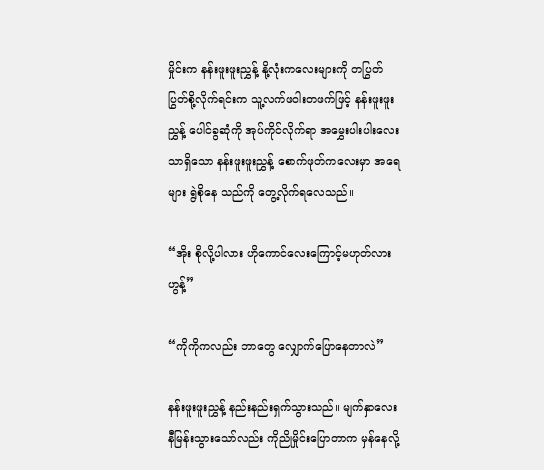မှိုင်းက နန်းဖူးဖူးညွှန့် နို့လုံးကလေးများကို တပြွတ်ပြွတ်စို့လိုက်ရင်းက သူ့လက်ဖဝါးတဖက်ဖြင့် နန်းဖူးဖူးညွှန့် ပေါင်ခွဆုံကို အုပ်ကိုင်လိုက်ရာ အမွှေးပါးပါးလေးသာရှိသော နန်းဖူးဖူးညွှန့် စောက်ဖုတ်ကလေးမှာ အရေများ ရွဲစိုနေ သည်ကို တွေ့လိုက်ရလေသည်။

“အိုး စိုလို့ပါလား ဟိုကောင်လေးကြောင့်မဟုတ်လား ဟွန့်”

“ကိုကိုကလည်း ဘာတွေ လျှောက်ပြောနေတာလဲ”

နန်းဖူးဖူးညွှန့် နည်းနည်းရှက်သွားသည်။ မျက်နှာလေး နီမြန်းသွားသော်လည်း ကိုညိုမှိုင်းပြောတာက မှန်နေလို့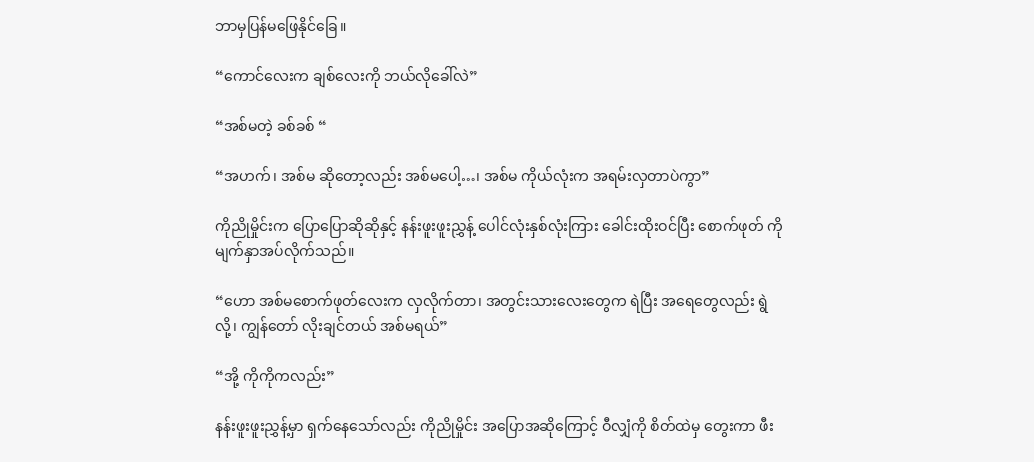ဘာမှပြန်မဖြေနိုင်ခြေ။

“ကောင်လေးက ချစ်လေးကို ဘယ်လိုခေါ်လဲ”

“အစ်မတဲ့ ခစ်ခစ် “

“အဟက်၊ အစ်မ ဆိုတော့လည်း အစ်မပေါ့…၊ အစ်မ ကိုယ်လုံးက အရမ်းလှတာပဲကွာ”

ကိုညိုမှိုင်းက ပြောပြောဆိုဆိုနှင့် နန်းဖူးဖူးညွှန့် ပေါင်လုံးနှစ်လုံးကြား ခေါင်းထိုးဝင်ပြီး စောက်ဖုတ် ကို မျက်နှာအပ်လိုက်သည်။

“ဟော အစ်မစောက်ဖုတ်လေးက လှလိုက်တာ၊ အတွင်းသားလေးတွေက ရဲပြီး အရေတွေလည်း ရွဲလို့၊ ကျွန်တော် လိုးချင်တယ် အစ်မရယ်”

“အို့ ကိုကိုကလည်း”

နန်းဖူးဖူးညွှန့်မှာ ရှက်နေသော်လည်း ကိုညိုမှိုင်း အပြောအဆိုကြောင့် ဝီလျှံကို စိတ်ထဲမှ တွေးကာ ဖီး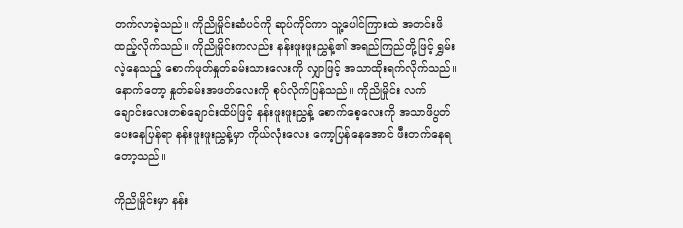တက်လာခဲ့သည်။ ကိုညိုမှိုင်းဆံပင်ကို ဆုပ်ကိုင်ကာ သူ့ပေါင်ကြားထဲ အတင်းဖိထည့်လိုက်သည်။ ကိုညိုမှိုင်းကလည်း နန်းဖူးဖူးညွှန့်၏ အရည်ကြည်တို့ဖြင့် ရွှမ်းလဲ့နေသည့် စောက်ဖုတ်နှုတ်ခမ်းသားလေးကို လျှာဖြင့် အသာထိုးရက်လိုက်သည်။ နောက်တော့ နှုတ်ခမ်းအဖတ်လေးကို စုပ်လိုက်ပြန်သည်။ ကိုညိုမှိုင်း လက်ချောင်းလေးတစ်ချောင်းထိပ်ဖြင့် နန်းဖူးဖူးညွှန့် စောက်စေ့လေးကို အသာဖိပွတ်ပေးနေပြန်ရာ နန်းဖူးဖူးညွှန့်မှာ ကိုယ်လုံးလေး ကော့ပြန်နေအောင် ဖီးတက်နေရတော့သည်။

ကိုညိုမှိုင်းမှာ နန်း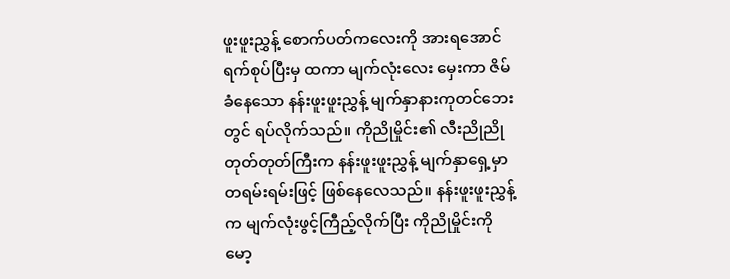ဖူးဖူးညွှန့် စောက်ပတ်ကလေးကို အားရအောင် ရက်စုပ်ပြီးမှ ထကာ မျက်လုံးလေး မှေးကာ ဇိမ်ခံနေသော နန်းဖူးဖူးညွှန့် မျက်နှာနားကုတင်ဘေးတွင် ရပ်လိုက်သည်။ ကိုညိုမှိုင်း၏ လီးညိုညို တုတ်တုတ်ကြီးက နန်းဖူးဖူးညွှန့် မျက်နှာရှေ့မှာ တရမ်းရမ်းဖြင့် ဖြစ်နေလေသည်။ နန်းဖူးဖူးညွှန့်က မျက်လုံးဖွင့်ကြီည့်လိုက်ပြီး ကိုညိုမှိုင်းကို မော့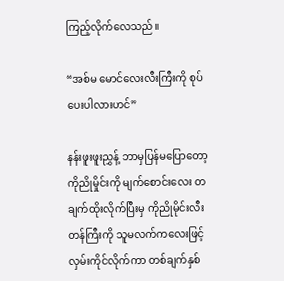ကြည့်လိုက်လေသည်။

“အစ်မ မောင်လေးလီးကြီးကို စုပ်ပေးပါလားဟင်”

နန်းဖူးဖူးညွှန့် ဘာမှပြန်မပြောတော့ ကိုညိုမှိုင်းကို မျက်စောင်းလေး တချက်ထိုးလိုက်ပြီးမှ ကိုညိုမိုင်းလီးတန်ကြီးကို သူမလက်ကလေးဖြင့် လှမ်းကိုင်လိုက်ကာ တစ်ချက်နှစ်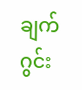ချက် ဂွင်း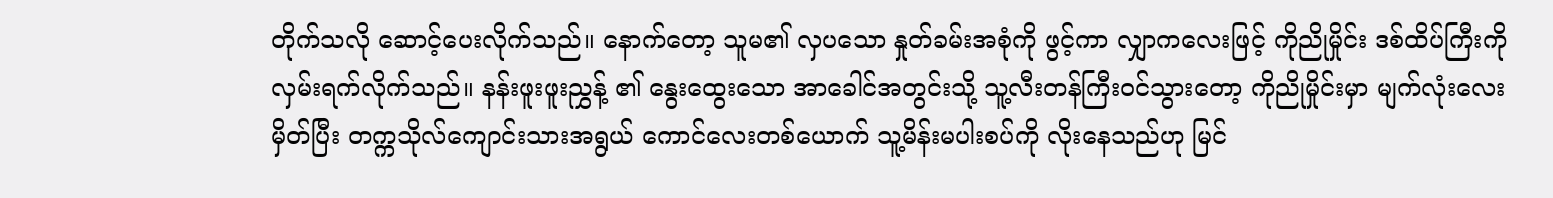တိုက်သလို ဆောင့်ပေးလိုက်သည်။ နောက်တော့ သူမ၏ လှပသော နှုတ်ခမ်းအစုံကို ဖွင့်ကာ လျှာကလေးဖြင့် ကိုညိုမှိုင်း ဒစ်ထိပ်ကြီးကို လှမ်းရက်လိုက်သည်။ နန်းဖူးဖူးညွှန့် ၏ နွေးထွေးသော အာခေါင်အတွင်းသို့ သူ့လီးတန်ကြီးဝင်သွားတော့ ကိုညိုမှိုင်းမှာ မျက်လုံးလေးမှိတ်ပြီး တက္ကသိုလ်ကျောင်းသားအရွယ် ကောင်လေးတစ်ယောက် သူ့မိန်းမပါးစပ်ကို လိုးနေသည်ဟု မြင်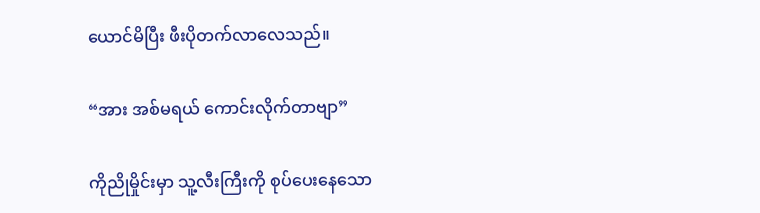ယောင်မိပြီး ဖီးပိုတက်လာလေသည်။

“အား အစ်မရယ် ကောင်းလိုက်တာဗျာ”

ကိုညိုမှိုင်းမှာ သူ့လီးကြီးကို စုပ်ပေးနေသော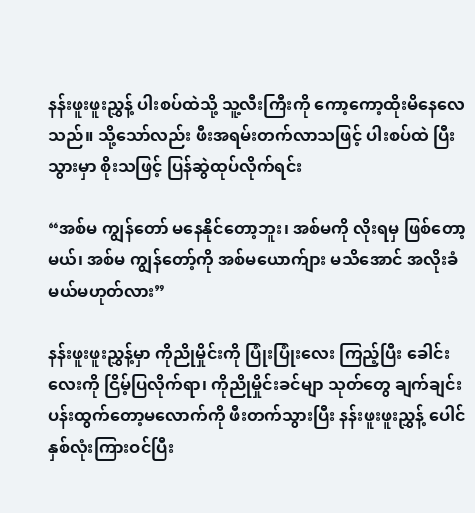နန်းဖူးဖူးညွှန့် ပါးစပ်ထဲသို့ သူ့လီးကြီးကို ကော့ကော့ထိုးမိနေလေသည်။ သို့သော်လည်း ဖီးအရမ်းတက်လာသဖြင့် ပါးစပ်ထဲ ပြီးသွားမှာ စိုးသဖြင့် ပြန်ဆွဲထုပ်လိုက်ရင်း

“အစ်မ ကျွန်တော် မနေနိုင်တော့ဘူး၊ အစ်မကို လိုးရမှ ဖြစ်တော့မယ်၊ အစ်မ ကျွန်တော့်ကို အစ်မယောက်ျား မသိအောင် အလိုးခံမယ်မဟုတ်လား”

နန်းဖူးဖူးညွှန့်မှာ ကိုညိုမှိုင်းကို ပြုံးပြုံးလေး ကြည့်ပြီး ခေါင်းလေးကို ငြိမ့်ပြလိုက်ရာ၊ ကိုညိုမှိုင်းခင်မျာ သုတ်တွေ ချက်ချင်းပန်းထွက်တော့မလောက်ကို ဖီးတက်သွားပြီး နန်းဖူးဖူးညွှန့် ပေါင်နှစ်လုံးကြားဝင်ပြီး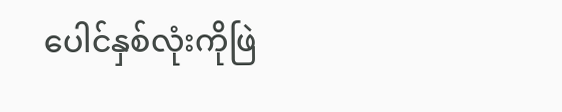ပေါင်နှစ်လုံးကိုဖြဲ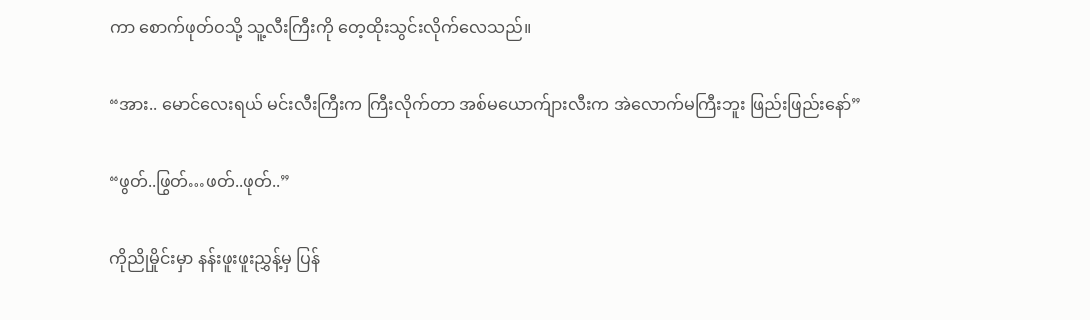ကာ စောက်ဖုတ်ဝသို့ သူ့လီးကြီးကို တေ့ထိုးသွင်းလိုက်လေသည်။

“အား.. မောင်လေးရယ် မင်းလီးကြီးက ကြီးလိုက်တာ အစ်မယောက်ျားလီးက အဲလောက်မကြီးဘူး ဖြည်းဖြည်းနော်”

“ဖွတ်..ဖြွတ်…ဖတ်..ဖုတ်..”

ကိုညိုမှိုင်းမှာ နန်းဖူးဖူးညွှန့်မှ ပြန်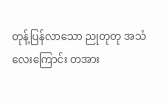တုန့်ပြန်လာသော ညုတုတု အသံလေးကြောင်း တအား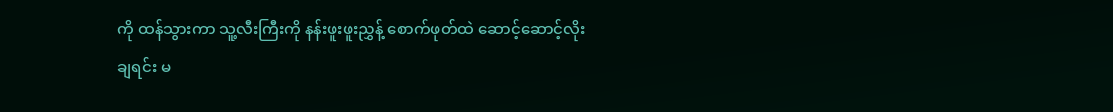ကို ထန်သွားကာ သူ့လီးကြီးကို နန်းဖူးဖူးညွှန့် စောက်ဖုတ်ထဲ ဆောင့်ဆောင့်လိုးချရင်း မ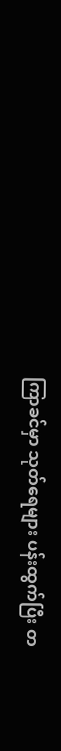ကြာခင်မှာ သုတ်ရေများ ပန်းထွက်ပြီး တ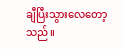ချီပြီးသွားလေတော့သည်။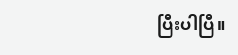ပြီးပါပြီ။